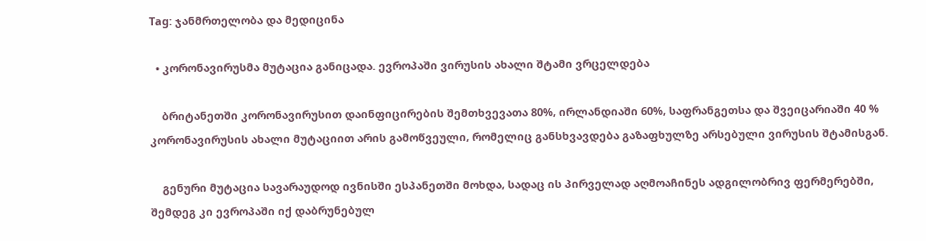Tag: ჯანმრთელობა და მედიცინა

  • კორონავირუსმა მუტაცია განიცადა. ევროპაში ვირუსის ახალი შტამი ვრცელდება

    ბრიტანეთში კორონავირუსით დაინფიცირების შემთხვევათა 80%, ირლანდიაში 60%, საფრანგეთსა და შვეიცარიაში 40 %  კორონავირუსის ახალი მუტაციით არის გამოწვეული, რომელიც განსხვავდება გაზაფხულზე არსებული ვირუსის შტამისგან.

    გენური მუტაცია სავარაუდოდ ივნისში ესპანეთში მოხდა, სადაც ის პირველად აღმოაჩინეს ადგილობრივ ფერმერებში, შემდეგ კი ევროპაში იქ დაბრუნებულ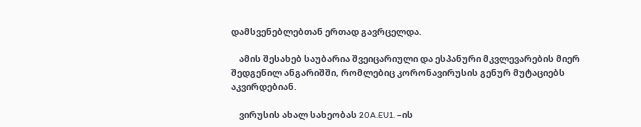დამსვენებლებთან ერთად გავრცელდა.

    ამის შესახებ საუბარია შვეიცარიული და ესპანური მკვლევარების მიერ შედგენილ ანგარიშში, რომლებიც კორონავირუსის გენურ მუტაციებს აკვირდებიან.

    ვირუსის ახალ სახეობას 20A.EU1. –ის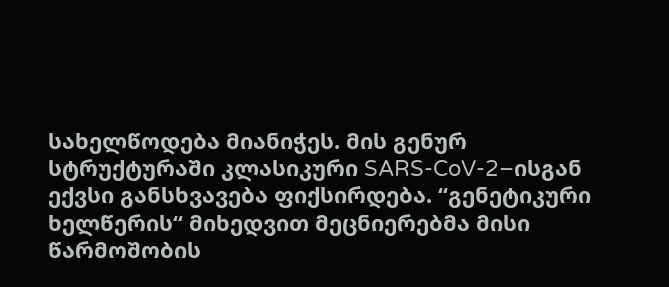სახელწოდება მიანიჭეს. მის გენურ სტრუქტურაში კლასიკური SARS-CoV-2–ისგან ექვსი განსხვავება ფიქსირდება. “გენეტიკური ხელწერის“ მიხედვით მეცნიერებმა მისი  წარმოშობის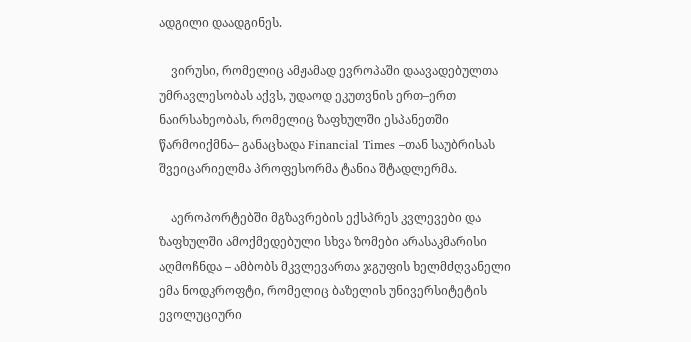ადგილი დაადგინეს.

    ვირუსი, რომელიც ამჟამად ევროპაში დაავადებულთა უმრავლესობას აქვს, უდაოდ ეკუთვნის ერთ–ერთ ნაირსახეობას, რომელიც ზაფხულში ესპანეთში წარმოიქმნა– განაცხადა Financial Times –თან საუბრისას შვეიცარიელმა პროფესორმა ტანია შტადლერმა.

    აეროპორტებში მგზავრების ექსპრეს კვლევები და ზაფხულში ამოქმედებული სხვა ზომები არასაკმარისი აღმოჩნდა – ამბობს მკვლევართა ჯგუფის ხელმძღვანელი ემა ნოდკროფტი, რომელიც ბაზელის უნივერსიტეტის ევოლუციური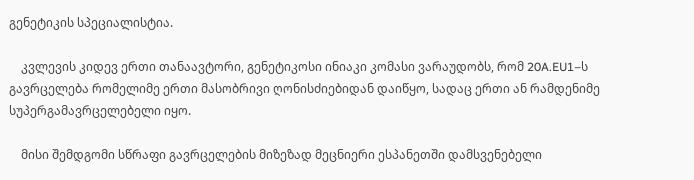გენეტიკის სპეციალისტია.

    კვლევის კიდევ ერთი თანაავტორი, გენეტიკოსი ინიაკი კომასი ვარაუდობს, რომ 20A.EU1–ს გავრცელება რომელიმე ერთი მასობრივი ღონისძიებიდან დაიწყო, სადაც ერთი ან რამდენიმე სუპერგამავრცელებელი იყო.

    მისი შემდგომი სწრაფი გავრცელების მიზეზად მეცნიერი ესპანეთში დამსვენებელი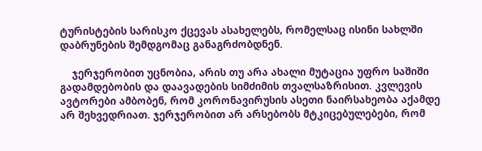ტურისტების სარისკო ქცევას ასახელებს, რომელსაც ისინი სახლში დაბრუნების შემდგომაც განაგრძობდნენ.

    ჯერჯერობით უცნობია, არის თუ არა ახალი მუტაცია უფრო საშიში გადამდებობის და დაავადების სიმძიმის თვალსაზრისით. კვლევის ავტორები ამბობენ, რომ კორონავირუსის ასეთი ნაირსახეობა აქამდე არ შეხვედრიათ. ჯერჯერობით არ არსებობს მტკიცებულებები, რომ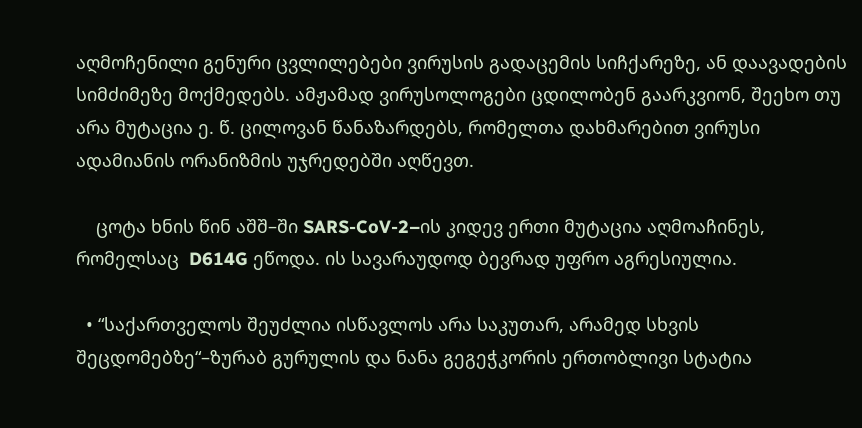აღმოჩენილი გენური ცვლილებები ვირუსის გადაცემის სიჩქარეზე, ან დაავადების სიმძიმეზე მოქმედებს. ამჟამად ვირუსოლოგები ცდილობენ გაარკვიონ, შეეხო თუ არა მუტაცია ე. წ. ცილოვან წანაზარდებს, რომელთა დახმარებით ვირუსი ადამიანის ორანიზმის უჯრედებში აღწევთ.

    ცოტა ხნის წინ აშშ–ში SARS-CoV-2–ის კიდევ ერთი მუტაცია აღმოაჩინეს, რომელსაც  D614G ეწოდა. ის სავარაუდოდ ბევრად უფრო აგრესიულია.

  • “საქართველოს შეუძლია ისწავლოს არა საკუთარ, არამედ სხვის შეცდომებზე“–ზურაბ გურულის და ნანა გეგეჭკორის ერთობლივი სტატია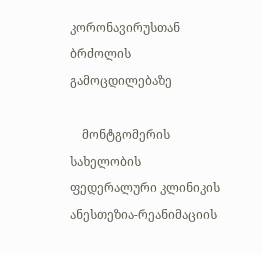კორონავირუსთან ბრძოლის გამოცდილებაზე

    მონტგომერის სახელობის ფედერალური კლინიკის ანესთეზია-რეანიმაციის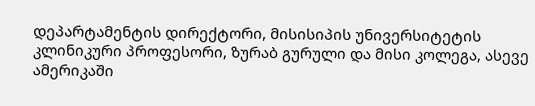დეპარტამენტის დირექტორი, მისისიპის უნივერსიტეტის კლინიკური პროფესორი, ზურაბ გურული და მისი კოლეგა, ასევე ამერიკაში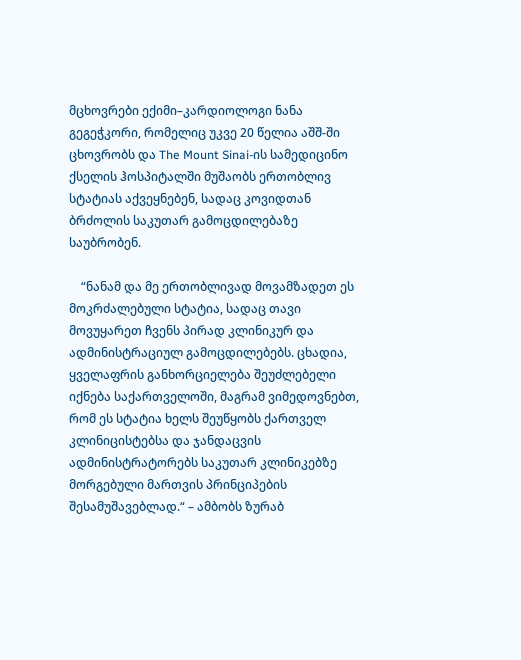მცხოვრები ექიმი–კარდიოლოგი ნანა გეგეჭკორი, რომელიც უკვე 20 წელია აშშ-ში ცხოვრობს და The Mount Sinai-ის სამედიცინო ქსელის ჰოსპიტალში მუშაობს ერთობლივ სტატიას აქვეყნებენ, სადაც კოვიდთან ბრძოლის საკუთარ გამოცდილებაზე საუბრობენ.

    “ნანამ და მე ერთობლივად მოვამზადეთ ეს მოკრძალებული სტატია, სადაც თავი მოვუყარეთ ჩვენს პირად კლინიკურ და ადმინისტრაციულ გამოცდილებებს. ცხადია, ყველაფრის განხორციელება შეუძლებელი იქნება საქართველოში, მაგრამ ვიმედოვნებთ, რომ ეს სტატია ხელს შეუწყობს ქართველ კლინიცისტებსა და ჯანდაცვის ადმინისტრატორებს საკუთარ კლინიკებზე მორგებული მართვის პრინციპების შესამუშავებლად.“ – ამბობს ზურაბ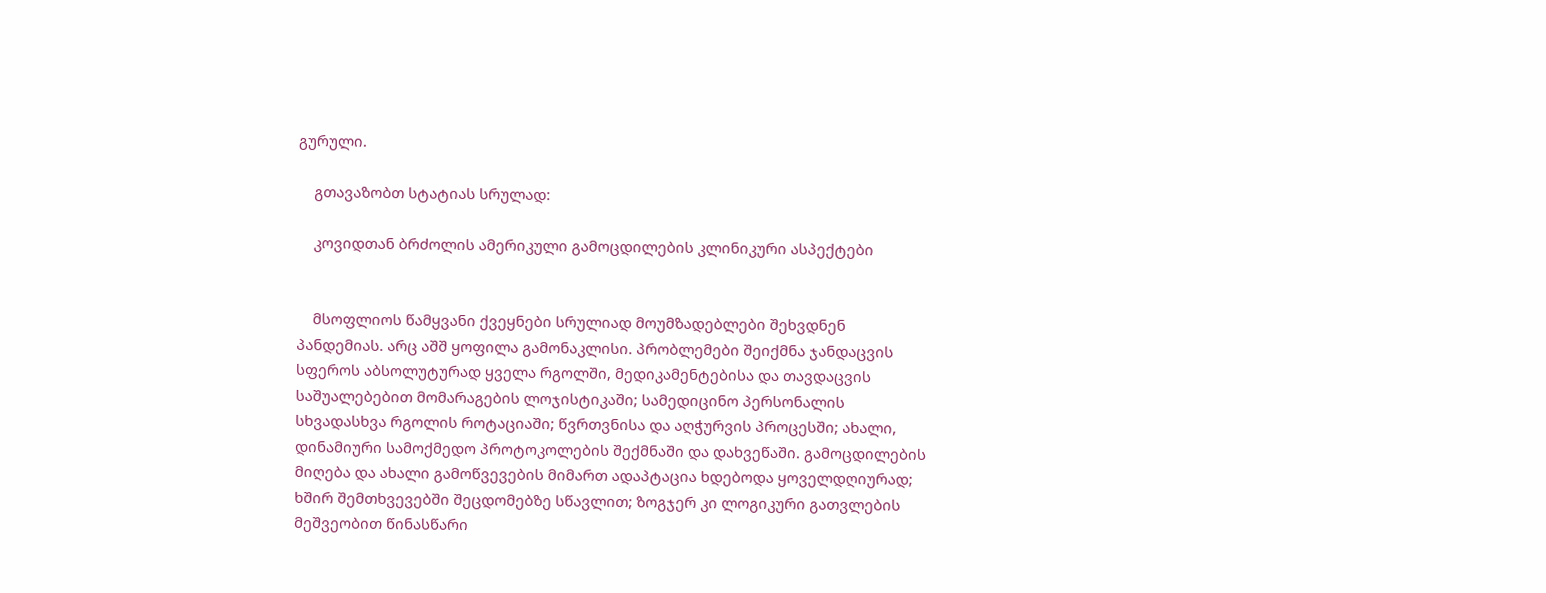გურული.

    გთავაზობთ სტატიას სრულად:

    კოვიდთან ბრძოლის ამერიკული გამოცდილების კლინიკური ასპექტები


    მსოფლიოს წამყვანი ქვეყნები სრულიად მოუმზადებლები შეხვდნენ პანდემიას. არც აშშ ყოფილა გამონაკლისი. პრობლემები შეიქმნა ჯანდაცვის სფეროს აბსოლუტურად ყველა რგოლში, მედიკამენტებისა და თავდაცვის საშუალებებით მომარაგების ლოჯისტიკაში; სამედიცინო პერსონალის სხვადასხვა რგოლის როტაციაში; წვრთვნისა და აღჭურვის პროცესში; ახალი, დინამიური სამოქმედო პროტოკოლების შექმნაში და დახვეწაში. გამოცდილების მიღება და ახალი გამოწვევების მიმართ ადაპტაცია ხდებოდა ყოველდღიურად; ხშირ შემთხვევებში შეცდომებზე სწავლით; ზოგჯერ კი ლოგიკური გათვლების მეშვეობით წინასწარი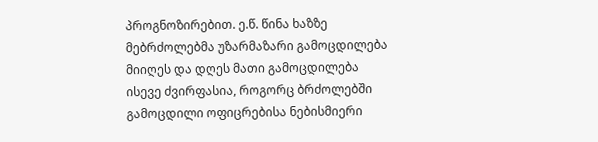პროგნოზირებით. ე.წ. წინა ხაზზე მებრძოლებმა უზარმაზარი გამოცდილება მიიღეს და დღეს მათი გამოცდილება ისევე ძვირფასია, როგორც ბრძოლებში გამოცდილი ოფიცრებისა ნებისმიერი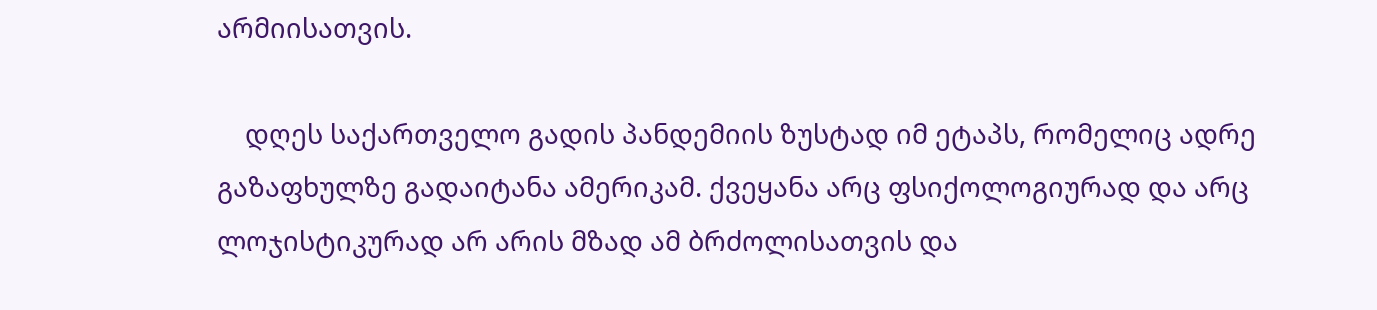არმიისათვის.

    დღეს საქართველო გადის პანდემიის ზუსტად იმ ეტაპს, რომელიც ადრე გაზაფხულზე გადაიტანა ამერიკამ. ქვეყანა არც ფსიქოლოგიურად და არც ლოჯისტიკურად არ არის მზად ამ ბრძოლისათვის და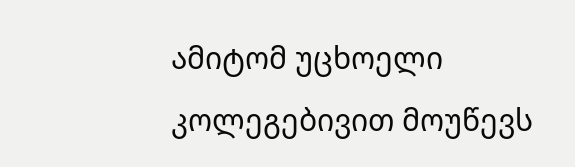ამიტომ უცხოელი კოლეგებივით მოუწევს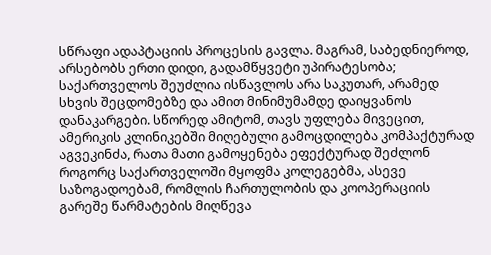სწრაფი ადაპტაციის პროცესის გავლა. მაგრამ, საბედნიეროდ, არსებობს ერთი დიდი, გადამწყვეტი უპირატესობა; საქართველოს შეუძლია ისწავლოს არა საკუთარ, არამედ სხვის შეცდომებზე და ამით მინიმუმამდე დაიყვანოს დანაკარგები. სწორედ ამიტომ, თავს უფლება მივეცით, ამერიკის კლინიკებში მიღებული გამოცდილება კომპაქტურად აგვეკინძა, რათა მათი გამოყენება ეფექტურად შეძლონ როგორც საქართველოში მყოფმა კოლეგებმა, ასევე საზოგადოებამ, რომლის ჩართულობის და კოოპერაციის გარეშე წარმატების მიღწევა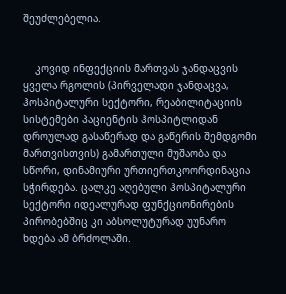შეუძლებელია.


    კოვიდ ინფექციის მართვას ჯანდაცვის ყველა რგოლის (პირველადი ჯანდაცვა, ჰოსპიტალური სექტორი, რეაბილიტაციის სისტემები პაციენტის ჰოსპიტლიდან დროულად გასაწერად და გაწერის შემდგომი მართვისთვის) გამართული მუშაობა და სწორი, დინამიური ურთიერთკოორდინაცია სჭირდება. ცალკე აღებული ჰოსპიტალური სექტორი იდეალურად ფუნქციონირების პირობებშიც კი აბსოლუტურად უუნარო ხდება ამ ბრძოლაში.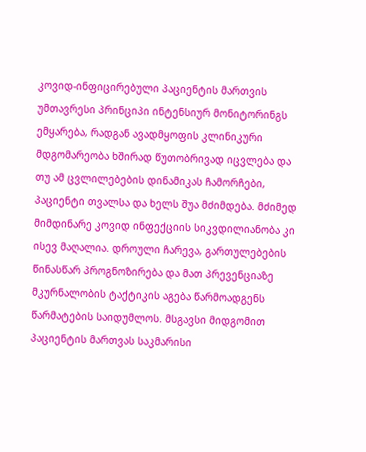კოვიდ-ინფიცირებული პაციენტის მართვის უმთავრესი პრინციპი ინტენსიურ მონიტორინგს ემყარება, რადგან ავადმყოფის კლინიკური მდგომარეობა ხშირად წუთობრივად იცვლება და თუ ამ ცვლილებების დინამიკას ჩამორჩები, პაციენტი თვალსა და ხელს შუა მძიმდება. მძიმედ მიმდინარე კოვიდ ინფექციის სიკვდილიანობა კი ისევ მაღალია. დროული ჩარევა, გართულებების წინასწარ პროგნოზირება და მათ პრევენციაზე მკურნალობის ტაქტიკის აგება წარმოადგენს წარმატების საიდუმლოს. მსგავსი მიდგომით პაციენტის მართვას საკმარისი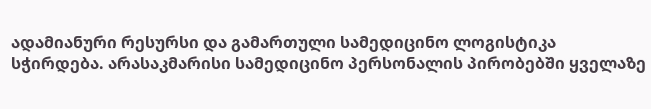ადამიანური რესურსი და გამართული სამედიცინო ლოგისტიკა სჭირდება. არასაკმარისი სამედიცინო პერსონალის პირობებში ყველაზე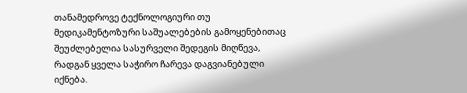თანამედროვე ტექნოლოგიური თუ მედიკამენტოზური საშუალებების გამოყენებითაც შეუძლებელია სასურველი შედეგის მიღწევა, რადგან ყველა საჭირო ჩარევა დაგვიანებული იქნება.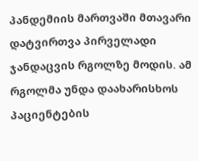პანდემიის მართვაში მთავარი დატვირთვა პირველადი ჯანდაცვის რგოლზე მოდის. ამ რგოლმა უნდა დაახარისხოს პაციენტების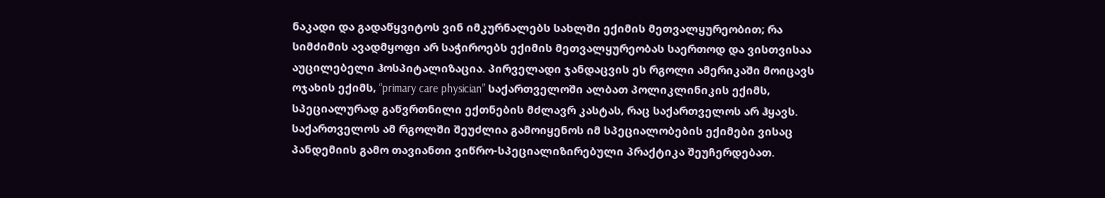ნაკადი და გადაწყვიტოს ვინ იმკურნალებს სახლში ექიმის მეთვალყურეობით; რა სიმძიმის ავადმყოფი არ საჭიროებს ექიმის მეთვალყურეობას საერთოდ და ვისთვისაა აუცილებელი ჰოსპიტალიზაცია. პირველადი ჯანდაცვის ეს რგოლი ამერიკაში მოიცავს ოჯახის ექიმს, “primary care physician” საქართველოში ალბათ პოლიკლინიკის ექიმს, სპეციალურად გაწვრთნილი ექთნების მძლავრ კასტას, რაც საქართველოს არ ჰყავს. საქართველოს ამ რგოლში შეუძლია გამოიყენოს იმ სპეციალობების ექიმები ვისაც პანდემიის გამო თავიანთი ვიწრო-სპეციალიზირებული პრაქტიკა შეუჩერდებათ.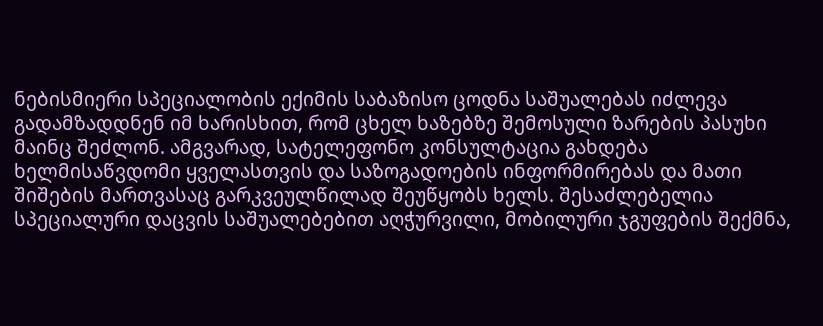ნებისმიერი სპეციალობის ექიმის საბაზისო ცოდნა საშუალებას იძლევა გადამზადდნენ იმ ხარისხით, რომ ცხელ ხაზებზე შემოსული ზარების პასუხი მაინც შეძლონ. ამგვარად, სატელეფონო კონსულტაცია გახდება ხელმისაწვდომი ყველასთვის და საზოგადოების ინფორმირებას და მათი შიშების მართვასაც გარკვეულწილად შეუწყობს ხელს. შესაძლებელია სპეციალური დაცვის საშუალებებით აღჭურვილი, მობილური ჯგუფების შექმნა,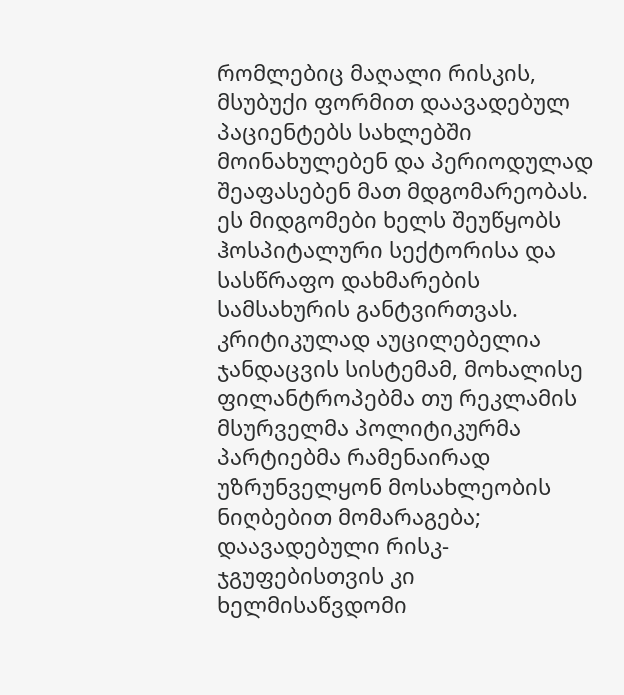რომლებიც მაღალი რისკის, მსუბუქი ფორმით დაავადებულ პაციენტებს სახლებში მოინახულებენ და პერიოდულად შეაფასებენ მათ მდგომარეობას. ეს მიდგომები ხელს შეუწყობს ჰოსპიტალური სექტორისა და სასწრაფო დახმარების სამსახურის განტვირთვას. კრიტიკულად აუცილებელია ჯანდაცვის სისტემამ, მოხალისე ფილანტროპებმა თუ რეკლამის მსურველმა პოლიტიკურმა პარტიებმა რამენაირად უზრუნველყონ მოსახლეობის ნიღბებით მომარაგება; დაავადებული რისკ-ჯგუფებისთვის კი ხელმისაწვდომი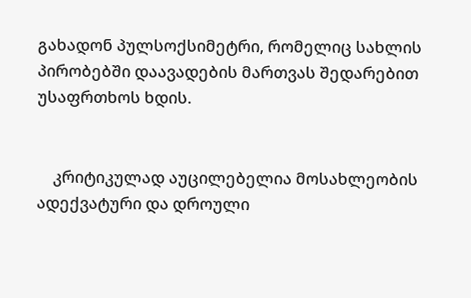გახადონ პულსოქსიმეტრი, რომელიც სახლის პირობებში დაავადების მართვას შედარებით უსაფრთხოს ხდის.


    კრიტიკულად აუცილებელია მოსახლეობის ადექვატური და დროული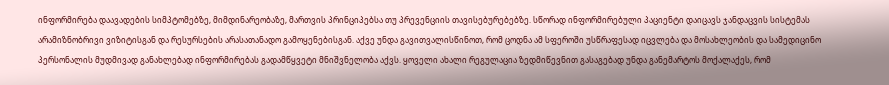ინფორმირება დაავადების სიმპტომებზე, მიმდინარეობაზე, მართვის პრინციპებსა თუ პრევენციის თავისებურებებზე. სწორად ინფორმირებული პაციენტი დაიცავს ჯანდაცვის სისტემას არამიზნობრივი ვიზიტისგან და რესურსების არასათანადო გამოყენებისგან. აქვე უნდა გავითვალისწინოთ, რომ ცოდნა ამ სფეროში უსწრაფესად იცვლება და მოსახლეობის და სამედიცინო პერსონალის მუდმივად განახლებად ინფორმირებას გადამწყვეტი მნიშვნელობა აქვს. ყოველი ახალი რეგულაცია ზედმიწევნით გასაგებად უნდა განემარტოს მოქალაქეს, რომ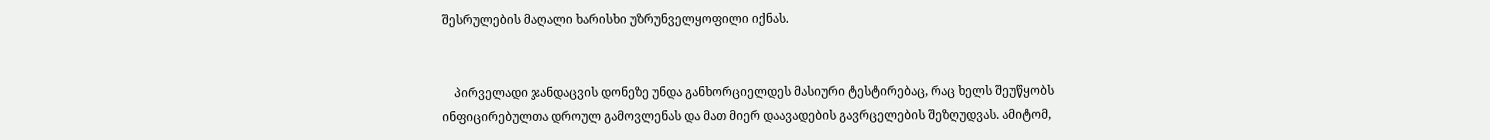შესრულების მაღალი ხარისხი უზრუნველყოფილი იქნას.


    პირველადი ჯანდაცვის დონეზე უნდა განხორციელდეს მასიური ტესტირებაც, რაც ხელს შეუწყობს ინფიცირებულთა დროულ გამოვლენას და მათ მიერ დაავადების გავრცელების შეზღუდვას. ამიტომ,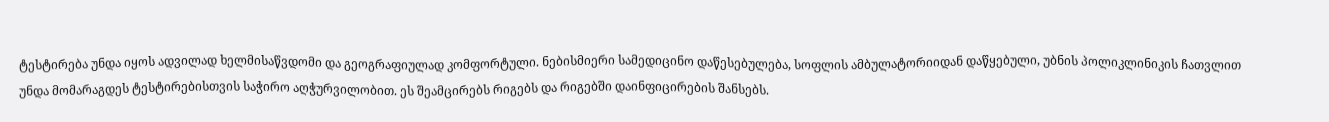ტესტირება უნდა იყოს ადვილად ხელმისაწვდომი და გეოგრაფიულად კომფორტული. ნებისმიერი სამედიცინო დაწესებულება, სოფლის ამბულატორიიდან დაწყებული, უბნის პოლიკლინიკის ჩათვლით უნდა მომარაგდეს ტესტირებისთვის საჭირო აღჭურვილობით. ეს შეამცირებს რიგებს და რიგებში დაინფიცირების შანსებს.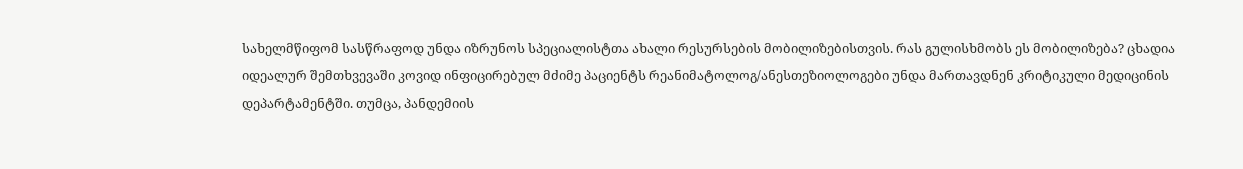სახელმწიფომ სასწრაფოდ უნდა იზრუნოს სპეციალისტთა ახალი რესურსების მობილიზებისთვის. რას გულისხმობს ეს მობილიზება? ცხადია იდეალურ შემთხვევაში კოვიდ ინფიცირებულ მძიმე პაციენტს რეანიმატოლოგ/ანესთეზიოლოგები უნდა მართავდნენ კრიტიკული მედიცინის დეპარტამენტში. თუმცა, პანდემიის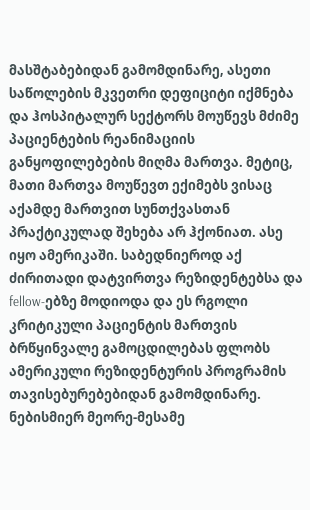მასშტაბებიდან გამომდინარე, ასეთი საწოლების მკვეთრი დეფიციტი იქმნება და ჰოსპიტალურ სექტორს მოუწევს მძიმე პაციენტების რეანიმაციის განყოფილებების მიღმა მართვა. მეტიც, მათი მართვა მოუწევთ ექიმებს ვისაც აქამდე მართვით სუნთქვასთან პრაქტიკულად შეხება არ ჰქონიათ. ასე იყო ამერიკაში. საბედნიეროდ აქ ძირითადი დატვირთვა რეზიდენტებსა და fellow-ებზე მოდიოდა და ეს რგოლი კრიტიკული პაციენტის მართვის ბრწყინვალე გამოცდილებას ფლობს ამერიკული რეზიდენტურის პროგრამის თავისებურებებიდან გამომდინარე. ნებისმიერ მეორე-მესამე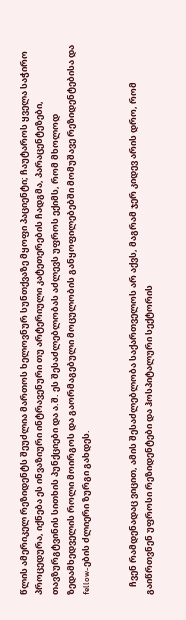წლის ამერიკელ რეზიდენტს შეუძლია მართოს ხელოვნურ სუნთქვაზე მყოფი პაციენტი; ჩაუტაროს ყველა საჭირო პროცედურა, იქნება ეს ინვაზიური ინტრავენური თუ არტერიული კატეთერების ჩადგმა, პარაცენტეზები, თავზურგტვინის სითხის პუნქციები და ა.შ. ეს შესაძლებლობას აძლევს უფროს ექიმს, რომ მხოლოდ ზედამხედველის როლი მოირგოს და გაორმაგებული მოცულობის განყოფილებებში მომუშავე რეზიდენტებისა და fellow-ების ძლიერი ზურგი გახდეს.


    ჩვენ რამდენადაც ვიცით, ამის შესაძლებლობა საქართველოს არ აქვს, მაგრამ ჯერ კიდევ არის დრო, რომ გაიწრთვნენ უფროსი რეზიდენტები და ჰოსპიტალური სექტორის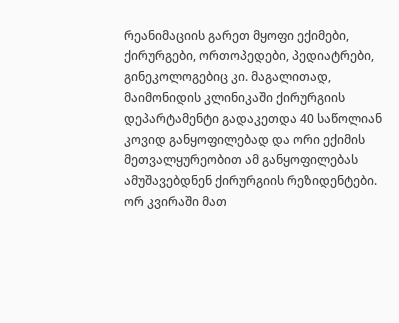რეანიმაციის გარეთ მყოფი ექიმები, ქირურგები, ორთოპედები, პედიატრები, გინეკოლოგებიც კი. მაგალითად, მაიმონიდის კლინიკაში ქირურგიის დეპარტამენტი გადაკეთდა 40 საწოლიან კოვიდ განყოფილებად და ორი ექიმის მეთვალყურეობით ამ განყოფილებას ამუშავებდნენ ქირურგიის რეზიდენტები. ორ კვირაში მათ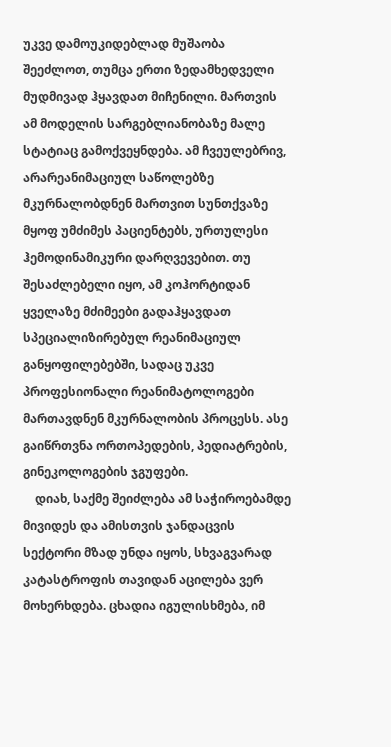უკვე დამოუკიდებლად მუშაობა შეეძლოთ, თუმცა ერთი ზედამხედველი მუდმივად ჰყავდათ მიჩენილი. მართვის ამ მოდელის სარგებლიანობაზე მალე სტატიაც გამოქვეყნდება. ამ ჩვეულებრივ, არარეანიმაციულ საწოლებზე მკურნალობდნენ მართვით სუნთქვაზე მყოფ უმძიმეს პაციენტებს, ურთულესი ჰემოდინამიკური დარღვევებით. თუ შესაძლებელი იყო, ამ კოჰორტიდან ყველაზე მძიმეები გადაჰყავდათ სპეციალიზირებულ რეანიმაციულ განყოფილებებში, სადაც უკვე პროფესიონალი რეანიმატოლოგები მართავდნენ მკურნალობის პროცესს. ასე გაიწრთვნა ორთოპედების, პედიატრების, გინეკოლოგების ჯგუფები.
    დიახ, საქმე შეიძლება ამ საჭიროებამდე მივიდეს და ამისთვის ჯანდაცვის სექტორი მზად უნდა იყოს, სხვაგვარად კატასტროფის თავიდან აცილება ვერ მოხერხდება. ცხადია იგულისხმება, იმ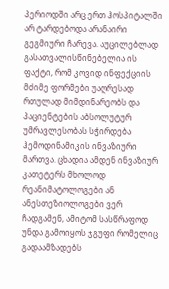პერიოდში არც ერთ ჰოსპიტალში არ ტარდებოდა არანაირი გეგმიური ჩარევა. აუცილებლად გასათვალისწინებელია ის ფაქტი, რომ კოვიდ ინფექციის მძიმე ფორმები უაღრესად რთულად მიმდინარეობს და პაციენტების აბსოლუტურ უმრავლესობას სჭირდება ჰემოდინამიკის ინვაზიური მართვა. ცხადია ამდენ ინვაზიურ კათეტერს მხოლოდ რეანიმატოლოგები ან ანესთეზიოლოგები ვერ ჩადგამენ, ამიტომ სასწრაფოდ უნდა გამოიყოს ჯგუფი რომელიც გადაამზადებს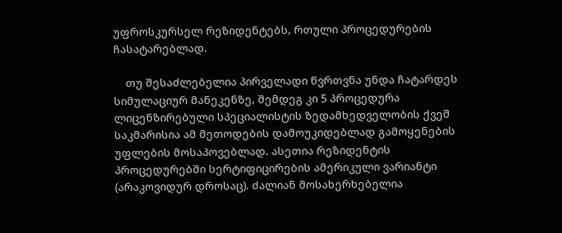უფროსკურსელ რეზიდენტებს, რთული პროცედურების ჩასატარებლად.

    თუ შესაძლებელია პირველადი წვრთვნა უნდა ჩატარდეს სიმულაციურ მანეკენზე, შემდეგ კი 5 პროცედურა ლიცენზირებული სპეციალისტის ზედამხედველობის ქვეშ საკმარისია ამ მეთოდების დამოუკიდებლად გამოყენების უფლების მოსაპოვებლად. ასეთია რეზიდენტის პროცედურებში სერტიფიცირების ამერიკული ვარიანტი (არაკოვიდურ დროსაც). ძალიან მოსახერხებელია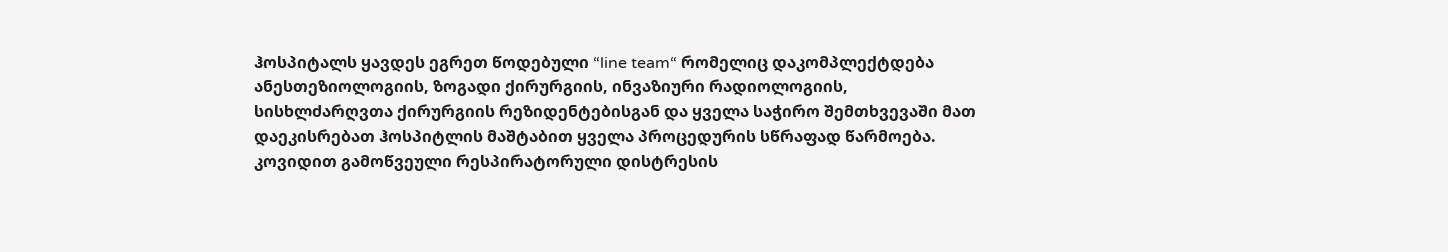ჰოსპიტალს ყავდეს ეგრეთ წოდებული “line team“ რომელიც დაკომპლექტდება ანესთეზიოლოგიის, ზოგადი ქირურგიის, ინვაზიური რადიოლოგიის, სისხლძარღვთა ქირურგიის რეზიდენტებისგან და ყველა საჭირო შემთხვევაში მათ დაეკისრებათ ჰოსპიტლის მაშტაბით ყველა პროცედურის სწრაფად წარმოება. კოვიდით გამოწვეული რესპირატორული დისტრესის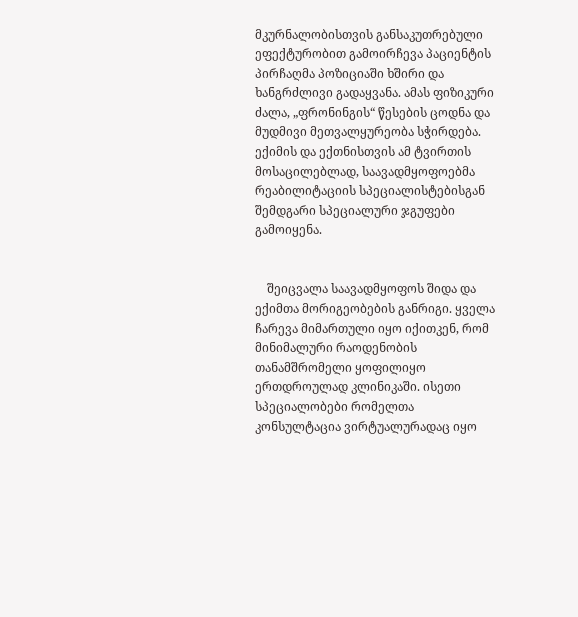მკურნალობისთვის განსაკუთრებული ეფექტურობით გამოირჩევა პაციენტის პირჩაღმა პოზიციაში ხშირი და ხანგრძლივი გადაყვანა. ამას ფიზიკური ძალა, „ფრონინგის“ წესების ცოდნა და მუდმივი მეთვალყურეობა სჭირდება. ექიმის და ექთნისთვის ამ ტვირთის მოსაცილებლად, საავადმყოფოებმა რეაბილიტაციის სპეციალისტებისგან შემდგარი სპეციალური ჯგუფები გამოიყენა.


    შეიცვალა საავადმყოფოს შიდა და ექიმთა მორიგეობების განრიგი. ყველა ჩარევა მიმართული იყო იქითკენ, რომ მინიმალური რაოდენობის თანამშრომელი ყოფილიყო ერთდროულად კლინიკაში. ისეთი სპეციალობები რომელთა კონსულტაცია ვირტუალურადაც იყო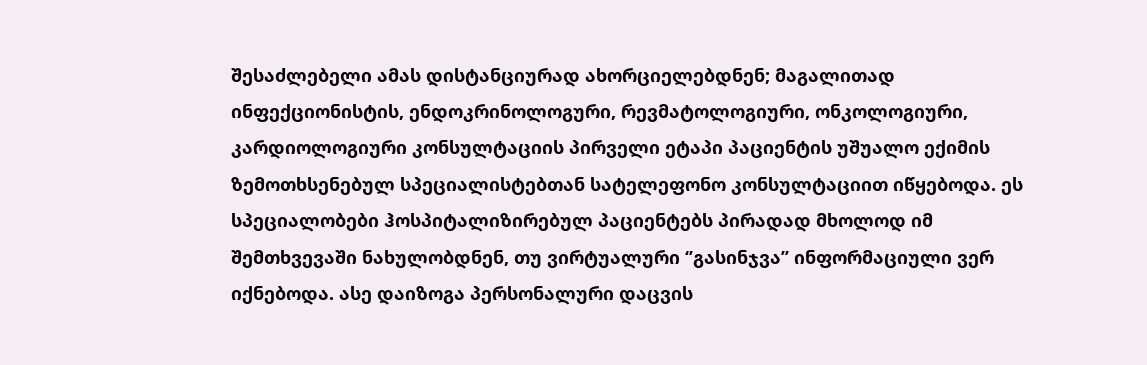შესაძლებელი ამას დისტანციურად ახორციელებდნენ; მაგალითად ინფექციონისტის, ენდოკრინოლოგური, რევმატოლოგიური, ონკოლოგიური, კარდიოლოგიური კონსულტაციის პირველი ეტაპი პაციენტის უშუალო ექიმის ზემოთხსენებულ სპეციალისტებთან სატელეფონო კონსულტაციით იწყებოდა. ეს სპეციალობები ჰოსპიტალიზირებულ პაციენტებს პირადად მხოლოდ იმ შემთხვევაში ნახულობდნენ, თუ ვირტუალური ‘’გასინჯვა’’ ინფორმაციული ვერ იქნებოდა. ასე დაიზოგა პერსონალური დაცვის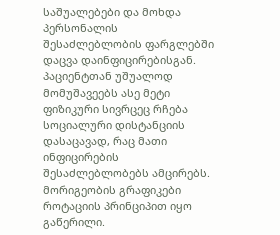საშუალებები და მოხდა პერსონალის შესაძლებლობის ფარგლებში დაცვა დაინფიცირებისგან. პაციენტთან უშუალოდ მომუშავეებს ასე მეტი ფიზიკური სივრცეც რჩება სოციალური დისტანციის დასაცავად, რაც მათი ინფიცირების შესაძლებლობებს ამცირებს. მორიგეობის გრაფიკები როტაციის პრინციპით იყო გაწერილი.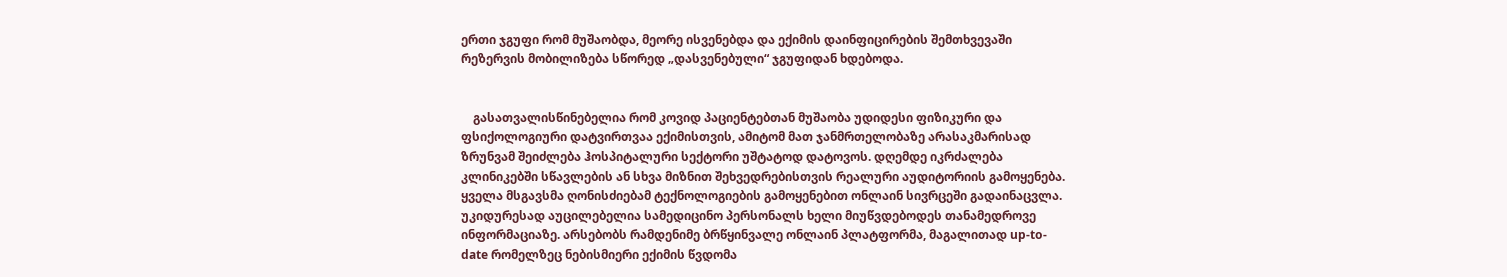ერთი ჯგუფი რომ მუშაობდა, მეორე ისვენებდა და ექიმის დაინფიცირების შემთხვევაში რეზერვის მობილიზება სწორედ „დასვენებული“ ჯგუფიდან ხდებოდა.


    გასათვალისწინებელია რომ კოვიდ პაციენტებთან მუშაობა უდიდესი ფიზიკური და ფსიქოლოგიური დატვირთვაა ექიმისთვის, ამიტომ მათ ჯანმრთელობაზე არასაკმარისად ზრუნვამ შეიძლება ჰოსპიტალური სექტორი უშტატოდ დატოვოს. დღემდე იკრძალება კლინიკებში სწავლების ან სხვა მიზნით შეხვედრებისთვის რეალური აუდიტორიის გამოყენება. ყველა მსგავსმა ღონისძიებამ ტექნოლოგიების გამოყენებით ონლაინ სივრცეში გადაინაცვლა. უკიდურესად აუცილებელია სამედიცინო პერსონალს ხელი მიუწვდებოდეს თანამედროვე ინფორმაციაზე. არსებობს რამდენიმე ბრწყინვალე ონლაინ პლატფორმა, მაგალითად up-to-date რომელზეც ნებისმიერი ექიმის წვდომა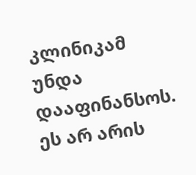კლინიკამ უნდა დააფინანსოს. ეს არ არის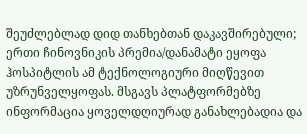შეუძლებლად დიდ თანხებთან დაკავშირებული; ერთი ჩინოვნიკის პრემია/დანამატი ეყოფა ჰოსპიტლის ამ ტექნოლოგიური მიღწევით უზრუნველყოფას. მსგავს პლატფორმებზე ინფორმაცია ყოველდღიურად განახლებადია და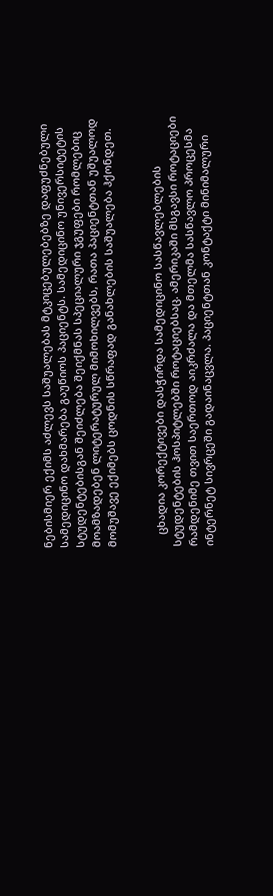ნებისმიერ ექიმს აძლევს საშუალებას მტკიცებულებებზე დაფუძნებული სამედიცინო დახმარება გაუწიოს პაციენტს. სამედიცინო უნივერსიტეტის სტუდენტებისგან შეიძლება შეიქმნას სპეციალური ჯგუფები რომლებიც მოამზადებენ ლიტერატურულ მიმოხილვებს, რათა პაციენტთან უშუალოდ მომუშავე ექიმებს ცოდნის სწრაფად განახლების საშუალება ჰქონდეთ.


    ცხადია კორექტივები დასჭირდა სამედიცინო სასწავლებლების სტუდენტების ჰოსპიტლებში როტაციებსაც. ამერიკაში მსგავსი როტაციები რამდენიმე თვით საერთოდ აიკრძალა და მთელმა სასწავლო პროცესმა ინტერნეტ სივრცეში გადაინაცვლა. პაციენტთან კონტაქტი მინიმალური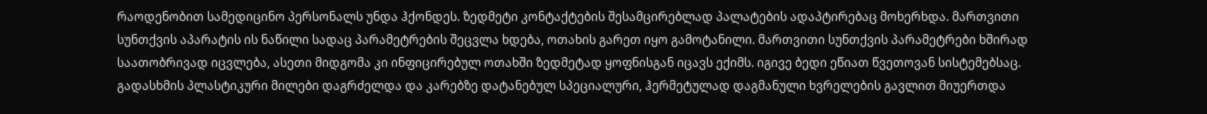რაოდენობით სამედიცინო პერსონალს უნდა ჰქონდეს. ზედმეტი კონტაქტების შესამცირებლად პალატების ადაპტირებაც მოხერხდა. მართვითი სუნთქვის აპარატის ის ნაწილი სადაც პარამეტრების შეცვლა ხდება, ოთახის გარეთ იყო გამოტანილი. მართვითი სუნთქვის პარამეტრები ხშირად საათობრივად იცვლება, ასეთი მიდგომა კი ინფიცირებულ ოთახში ზედმეტად ყოფნისგან იცავს ექიმს. იგივე ბედი ეწიათ წვეთოვან სისტემებსაც. გადასხმის პლასტიკური მილები დაგრძელდა და კარებზე დატანებულ სპეციალური, ჰერმეტულად დაგმანული ხვრელების გავლით მიუერთდა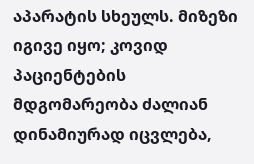აპარატის სხეულს. მიზეზი იგივე იყო; კოვიდ პაციენტების მდგომარეობა ძალიან დინამიურად იცვლება,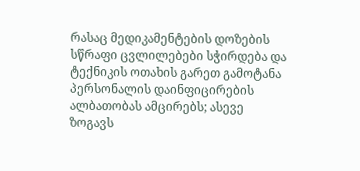რასაც მედიკამენტების დოზების სწრაფი ცვლილებები სჭირდება და ტექნიკის ოთახის გარეთ გამოტანა პერსონალის დაინფიცირების ალბათობას ამცირებს; ასევე ზოგავს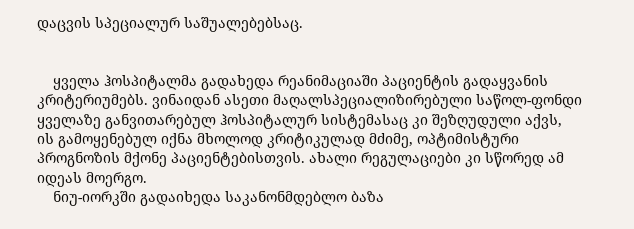დაცვის სპეციალურ საშუალებებსაც.


    ყველა ჰოსპიტალმა გადახედა რეანიმაციაში პაციენტის გადაყვანის კრიტერიუმებს. ვინაიდან ასეთი მაღალსპეციალიზირებული საწოლ-ფონდი ყველაზე განვითარებულ ჰოსპიტალურ სისტემასაც კი შეზღუდული აქვს, ის გამოყენებულ იქნა მხოლოდ კრიტიკულად მძიმე, ოპტიმისტური პროგნოზის მქონე პაციენტებისთვის. ახალი რეგულაციები კი სწორედ ამ იდეას მოერგო.
    ნიუ-იორკში გადაიხედა საკანონმდებლო ბაზა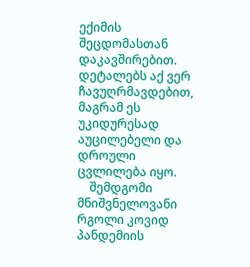ექიმის შეცდომასთან დაკავშირებით. დეტალებს აქ ვერ ჩავუღრმავდებით, მაგრამ ეს უკიდურესად აუცილებელი და დროული ცვლილება იყო.
    შემდგომი მნიშვნელოვანი რგოლი კოვიდ პანდემიის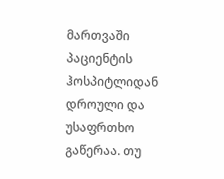მართვაში პაციენტის ჰოსპიტლიდან დროული და უსაფრთხო გაწერაა. თუ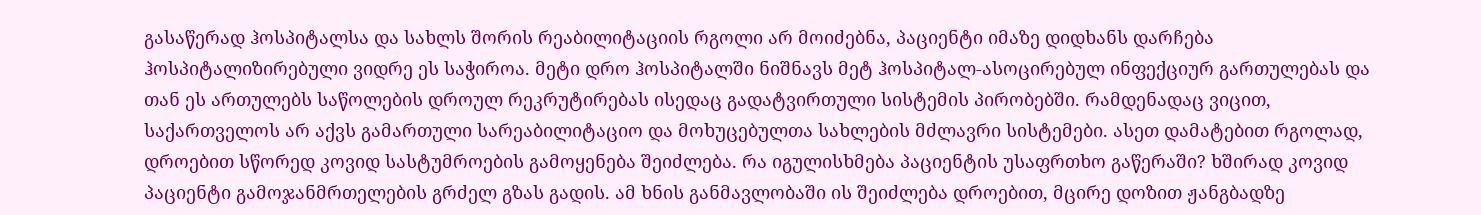გასაწერად ჰოსპიტალსა და სახლს შორის რეაბილიტაციის რგოლი არ მოიძებნა, პაციენტი იმაზე დიდხანს დარჩება ჰოსპიტალიზირებული ვიდრე ეს საჭიროა. მეტი დრო ჰოსპიტალში ნიშნავს მეტ ჰოსპიტალ-ასოცირებულ ინფექციურ გართულებას და თან ეს ართულებს საწოლების დროულ რეკრუტირებას ისედაც გადატვირთული სისტემის პირობებში. რამდენადაც ვიცით, საქართველოს არ აქვს გამართული სარეაბილიტაციო და მოხუცებულთა სახლების მძლავრი სისტემები. ასეთ დამატებით რგოლად, დროებით სწორედ კოვიდ სასტუმროების გამოყენება შეიძლება. რა იგულისხმება პაციენტის უსაფრთხო გაწერაში? ხშირად კოვიდ პაციენტი გამოჯანმრთელების გრძელ გზას გადის. ამ ხნის განმავლობაში ის შეიძლება დროებით, მცირე დოზით ჟანგბადზე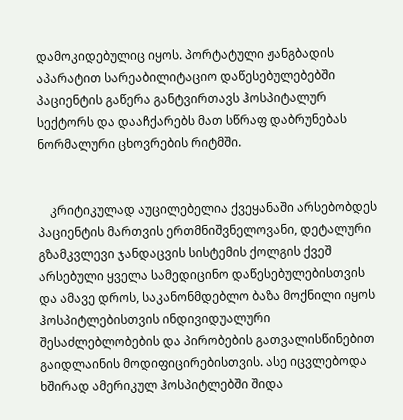დამოკიდებულიც იყოს. პორტატული ჟანგბადის აპარატით სარეაბილიტაციო დაწესებულებებში პაციენტის გაწერა განტვირთავს ჰოსპიტალურ სექტორს და დააჩქარებს მათ სწრაფ დაბრუნებას ნორმალური ცხოვრების რიტმში.


    კრიტიკულად აუცილებელია ქვეყანაში არსებობდეს პაციენტის მართვის ერთმნიშვნელოვანი, დეტალური გზამკვლევი ჯანდაცვის სისტემის ქოლგის ქვეშ არსებული ყველა სამედიცინო დაწესებულებისთვის და ამავე დროს, საკანონმდებლო ბაზა მოქნილი იყოს ჰოსპიტლებისთვის ინდივიდუალური შესაძლებლობების და პირობების გათვალისწინებით გაიდლაინის მოდიფიცირებისთვის. ასე იცვლებოდა ხშირად ამერიკულ ჰოსპიტლებში შიდა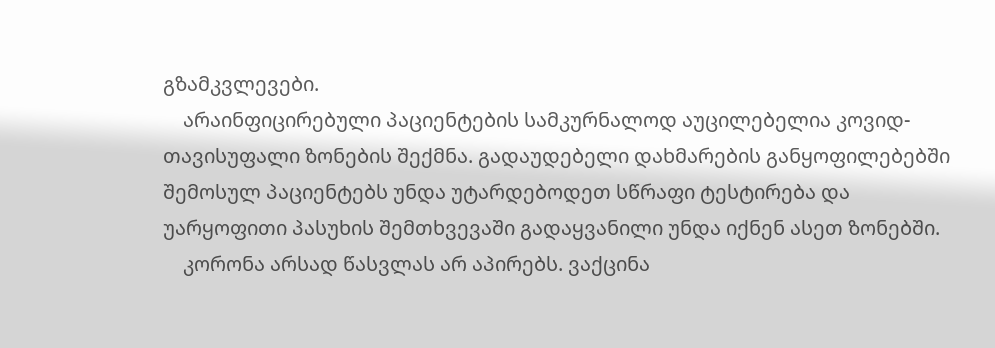გზამკვლევები.
    არაინფიცირებული პაციენტების სამკურნალოდ აუცილებელია კოვიდ-თავისუფალი ზონების შექმნა. გადაუდებელი დახმარების განყოფილებებში შემოსულ პაციენტებს უნდა უტარდებოდეთ სწრაფი ტესტირება და უარყოფითი პასუხის შემთხვევაში გადაყვანილი უნდა იქნენ ასეთ ზონებში.
    კორონა არსად წასვლას არ აპირებს. ვაქცინა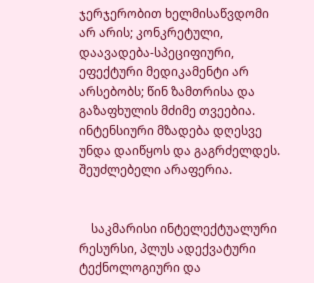ჯერჯერობით ხელმისაწვდომი არ არის; კონკრეტული, დაავადება-სპეციფიური, ეფექტური მედიკამენტი არ არსებობს; წინ ზამთრისა და გაზაფხულის მძიმე თვეებია. ინტენსიური მზადება დღესვე უნდა დაიწყოს და გაგრძელდეს. შეუძლებელი არაფერია.


    საკმარისი ინტელექტუალური რესურსი, პლუს ადექვატური ტექნოლოგიური და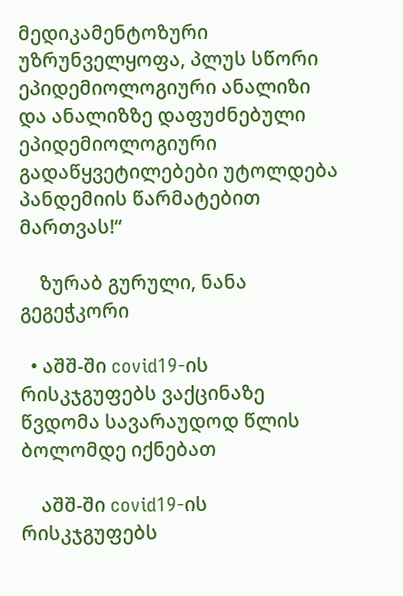მედიკამენტოზური უზრუნველყოფა, პლუს სწორი ეპიდემიოლოგიური ანალიზი და ანალიზზე დაფუძნებული ეპიდემიოლოგიური გადაწყვეტილებები უტოლდება პანდემიის წარმატებით მართვას!“

    ზურაბ გურული, ნანა გეგეჭკორი

  • აშშ-ში covid19-ის რისკჯგუფებს ვაქცინაზე წვდომა სავარაუდოდ წლის ბოლომდე იქნებათ

    აშშ-ში covid19-ის რისკჯგუფებს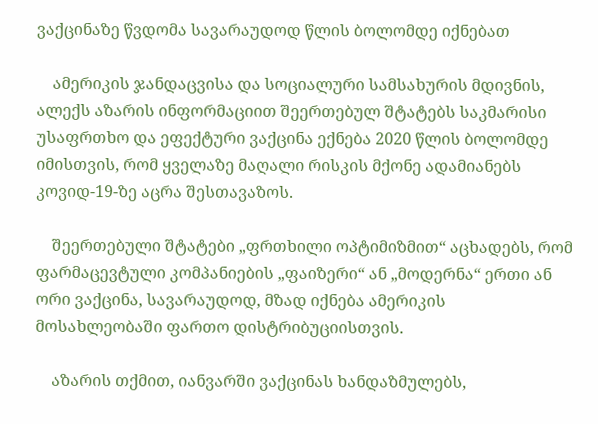ვაქცინაზე წვდომა სავარაუდოდ წლის ბოლომდე იქნებათ

    ამერიკის ჯანდაცვისა და სოციალური სამსახურის მდივნის, ალექს აზარის ინფორმაციით შეერთებულ შტატებს საკმარისი უსაფრთხო და ეფექტური ვაქცინა ექნება 2020 წლის ბოლომდე იმისთვის, რომ ყველაზე მაღალი რისკის მქონე ადამიანებს კოვიდ-19-ზე აცრა შესთავაზოს.

    შეერთებული შტატები „ფრთხილი ოპტიმიზმით“ აცხადებს, რომ ფარმაცევტული კომპანიების „ფაიზერი“ ან „მოდერნა“ ერთი ან ორი ვაქცინა, სავარაუდოდ, მზად იქნება ამერიკის მოსახლეობაში ფართო დისტრიბუციისთვის.

    აზარის თქმით, იანვარში ვაქცინას ხანდაზმულებს,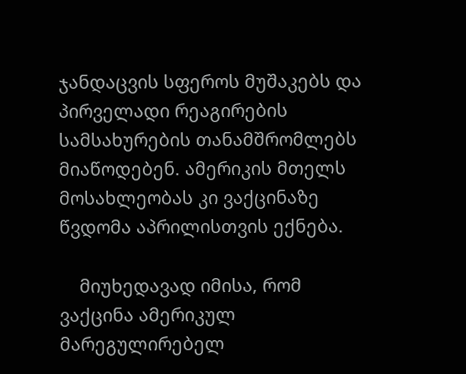ჯანდაცვის სფეროს მუშაკებს და პირველადი რეაგირების სამსახურების თანამშრომლებს მიაწოდებენ. ამერიკის მთელს მოსახლეობას კი ვაქცინაზე წვდომა აპრილისთვის ექნება.

    მიუხედავად იმისა, რომ ვაქცინა ამერიკულ მარეგულირებელ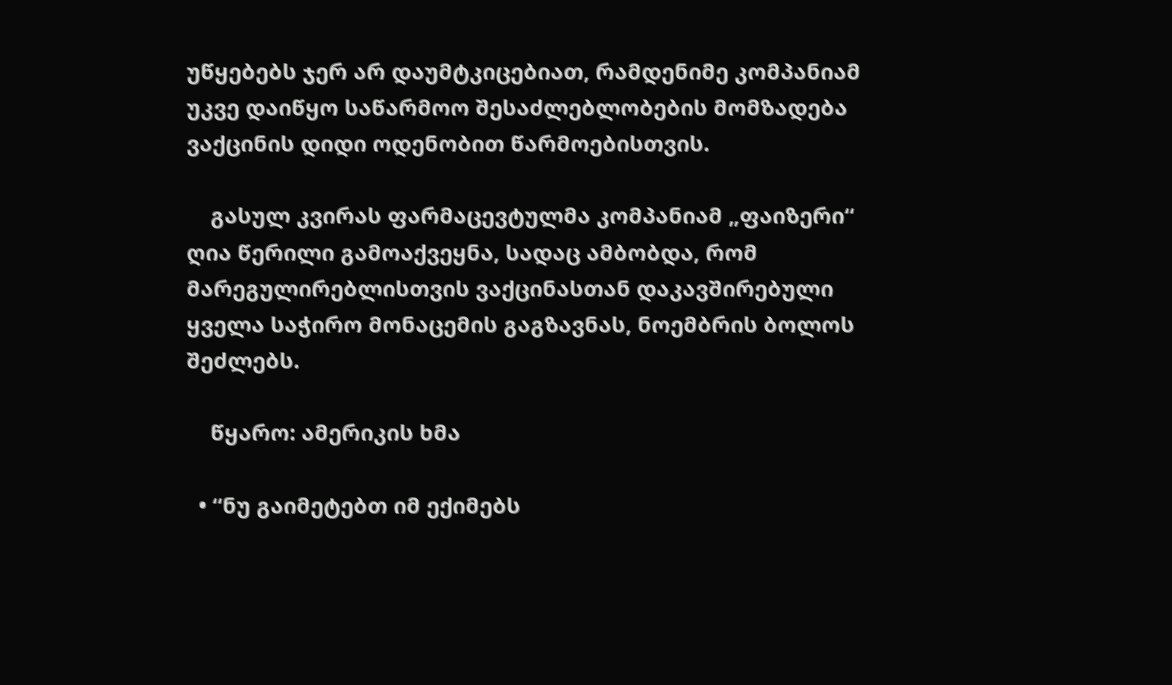უწყებებს ჯერ არ დაუმტკიცებიათ, რამდენიმე კომპანიამ უკვე დაიწყო საწარმოო შესაძლებლობების მომზადება ვაქცინის დიდი ოდენობით წარმოებისთვის.

    გასულ კვირას ფარმაცევტულმა კომპანიამ „ფაიზერი“ ღია წერილი გამოაქვეყნა, სადაც ამბობდა, რომ მარეგულირებლისთვის ვაქცინასთან დაკავშირებული ყველა საჭირო მონაცემის გაგზავნას, ნოემბრის ბოლოს შეძლებს.

    წყარო: ამერიკის ხმა

  • “ნუ გაიმეტებთ იმ ექიმებს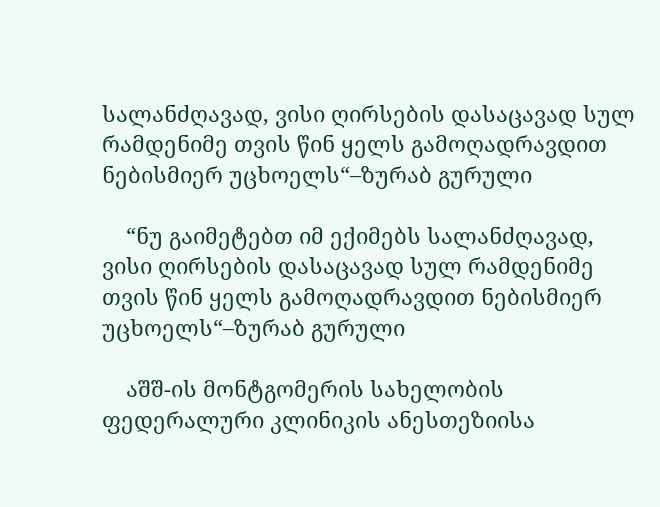სალანძღავად, ვისი ღირსების დასაცავად სულ რამდენიმე თვის წინ ყელს გამოღადრავდით ნებისმიერ უცხოელს“–ზურაბ გურული

    “ნუ გაიმეტებთ იმ ექიმებს სალანძღავად, ვისი ღირსების დასაცავად სულ რამდენიმე თვის წინ ყელს გამოღადრავდით ნებისმიერ უცხოელს“–ზურაბ გურული

    აშშ-ის მონტგომერის სახელობის ფედერალური კლინიკის ანესთეზიისა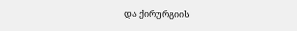და ქირურგიის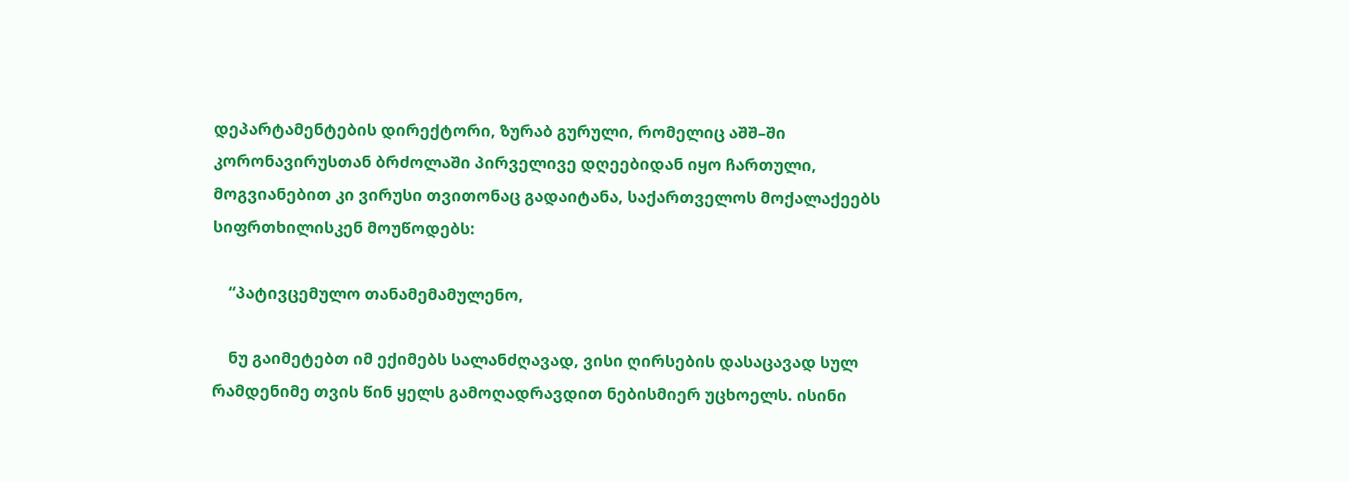დეპარტამენტების დირექტორი, ზურაბ გურული, რომელიც აშშ–ში კორონავირუსთან ბრძოლაში პირველივე დღეებიდან იყო ჩართული, მოგვიანებით კი ვირუსი თვითონაც გადაიტანა, საქართველოს მოქალაქეებს სიფრთხილისკენ მოუწოდებს:

    “პატივცემულო თანამემამულენო,

    ნუ გაიმეტებთ იმ ექიმებს სალანძღავად, ვისი ღირსების დასაცავად სულ რამდენიმე თვის წინ ყელს გამოღადრავდით ნებისმიერ უცხოელს. ისინი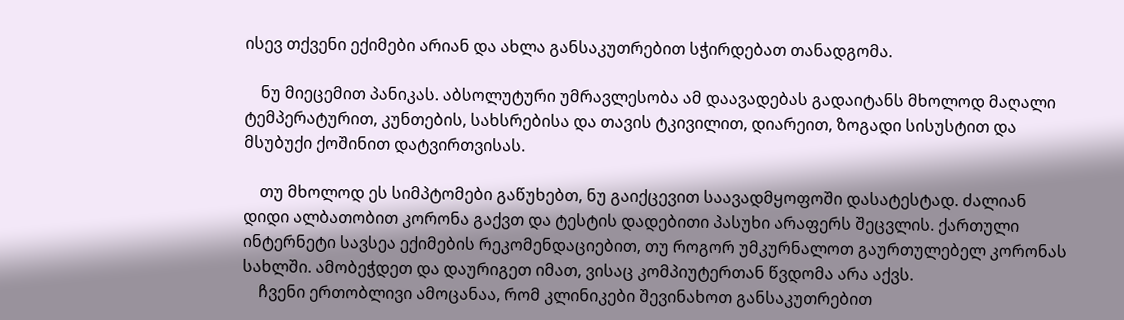ისევ თქვენი ექიმები არიან და ახლა განსაკუთრებით სჭირდებათ თანადგომა.

    ნუ მიეცემით პანიკას. აბსოლუტური უმრავლესობა ამ დაავადებას გადაიტანს მხოლოდ მაღალი ტემპერატურით, კუნთების, სახსრებისა და თავის ტკივილით, დიარეით, ზოგადი სისუსტით და მსუბუქი ქოშინით დატვირთვისას.

    თუ მხოლოდ ეს სიმპტომები გაწუხებთ, ნუ გაიქცევით საავადმყოფოში დასატესტად. ძალიან დიდი ალბათობით კორონა გაქვთ და ტესტის დადებითი პასუხი არაფერს შეცვლის. ქართული ინტერნეტი სავსეა ექიმების რეკომენდაციებით, თუ როგორ უმკურნალოთ გაურთულებელ კორონას სახლში. ამობეჭდეთ და დაურიგეთ იმათ, ვისაც კომპიუტერთან წვდომა არა აქვს.
    ჩვენი ერთობლივი ამოცანაა, რომ კლინიკები შევინახოთ განსაკუთრებით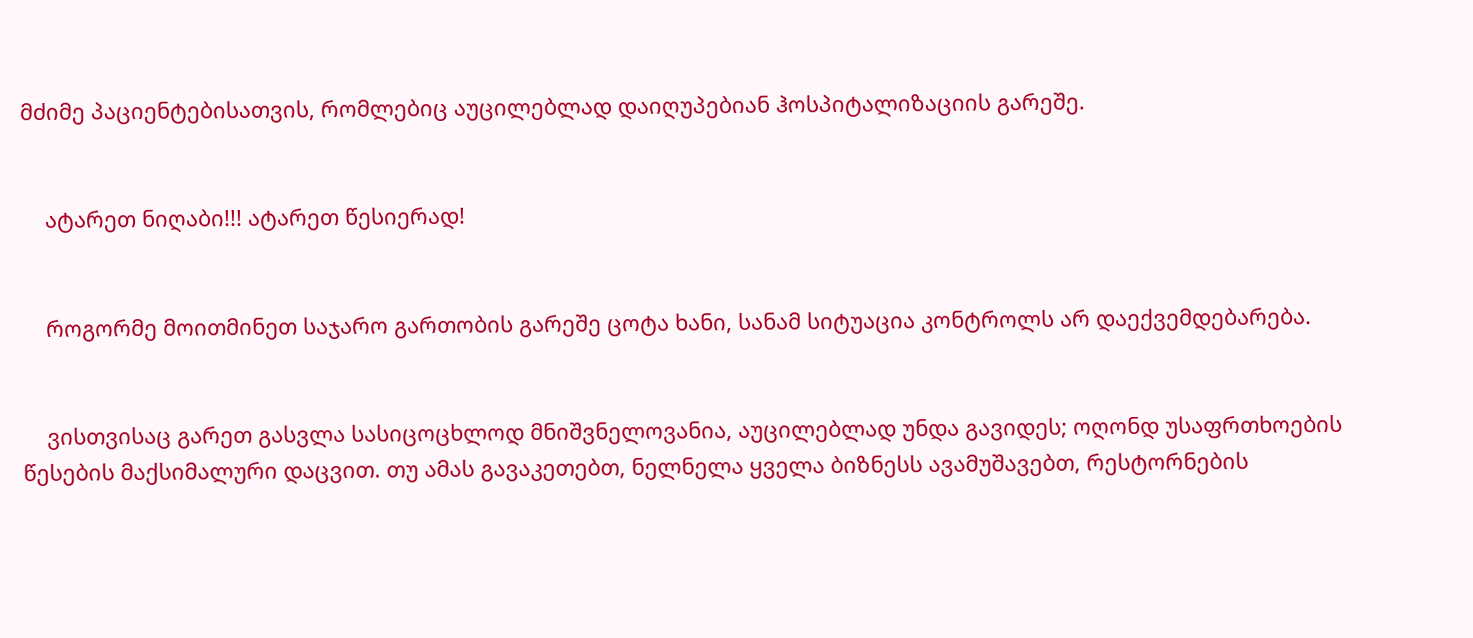მძიმე პაციენტებისათვის, რომლებიც აუცილებლად დაიღუპებიან ჰოსპიტალიზაციის გარეშე.


    ატარეთ ნიღაბი!!! ატარეთ წესიერად!


    როგორმე მოითმინეთ საჯარო გართობის გარეშე ცოტა ხანი, სანამ სიტუაცია კონტროლს არ დაექვემდებარება.


    ვისთვისაც გარეთ გასვლა სასიცოცხლოდ მნიშვნელოვანია, აუცილებლად უნდა გავიდეს; ოღონდ უსაფრთხოების წესების მაქსიმალური დაცვით. თუ ამას გავაკეთებთ, ნელნელა ყველა ბიზნესს ავამუშავებთ, რესტორნების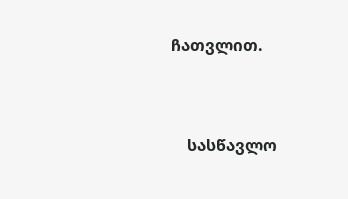ჩათვლით.


    სასწავლო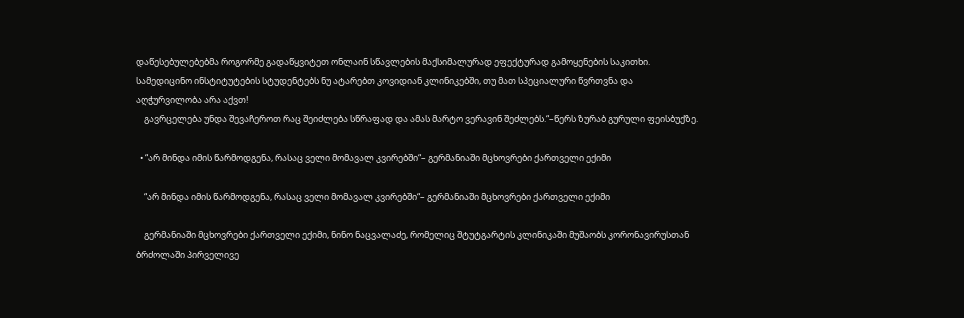დაწესებულებებმა როგორმე გადაწყვიტეთ ონლაინ სწავლების მაქსიმალურად ეფექტურად გამოყენების საკითხი. სამედიცინო ინსტიტუტების სტუდენტებს ნუ ატარებთ კოვიდიან კლინიკებში, თუ მათ სპეციალური წვრთვნა და აღჭურვილობა არა აქვთ!
    გავრცელება უნდა შევაჩეროთ რაც შეიძლება სწრაფად და ამას მარტო ვერავინ შეძლებს.“–წერს ზურაბ გურული ფეისბუქზე.

  • “არ მინდა იმის წარმოდგენა, რასაც ველი მომავალ კვირებში“– გერმანიაში მცხოვრები ქართველი ექიმი

    “არ მინდა იმის წარმოდგენა, რასაც ველი მომავალ კვირებში“– გერმანიაში მცხოვრები ქართველი ექიმი

    გერმანიაში მცხოვრები ქართველი ექიმი, ნინო ნაცვალაძე, რომელიც შტუტგარტის კლინიკაში მუშაობს კორონავირუსთან ბრძოლაში პირველივე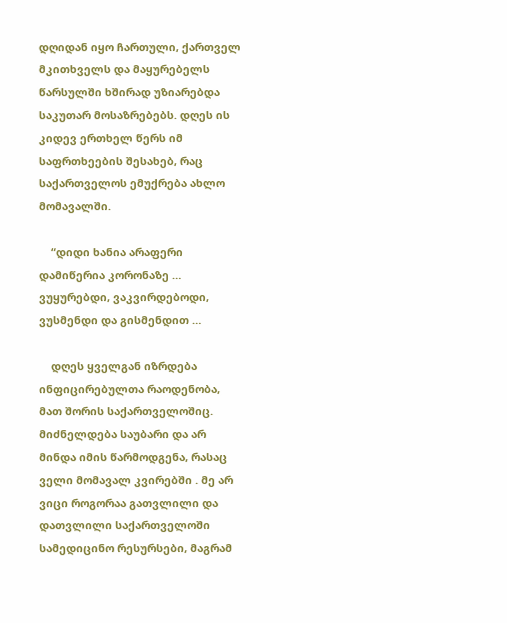დღიდან იყო ჩართული, ქართველ მკითხველს და მაყურებელს წარსულში ხშირად უზიარებდა საკუთარ მოსაზრებებს. დღეს ის კიდევ ერთხელ წერს იმ საფრთხეების შესახებ, რაც საქართველოს ემუქრება ახლო მომავალში.

    “დიდი ხანია არაფერი დამიწერია კორონაზე … ვუყურებდი, ვაკვირდებოდი, ვუსმენდი და გისმენდით …

    დღეს ყველგან იზრდება ინფიცირებულთა რაოდენობა, მათ შორის საქართველოშიც. მიძნელდება საუბარი და არ მინდა იმის წარმოდგენა, რასაც ველი მომავალ კვირებში . მე არ ვიცი როგორაა გათვლილი და დათვლილი საქართველოში სამედიცინო რესურსები, მაგრამ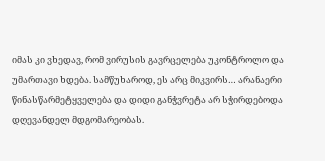იმას კი ვხედავ, რომ ვირუსის გავრცელება უკონტროლო და უმართავი ხდება. სამწუხაროდ, ეს არც მიკვირს… არანაერი წინასწარმეტყველება და დიდი განჭვრეტა არ სჭირდებოდა დღევანდელ მდგომარეობას.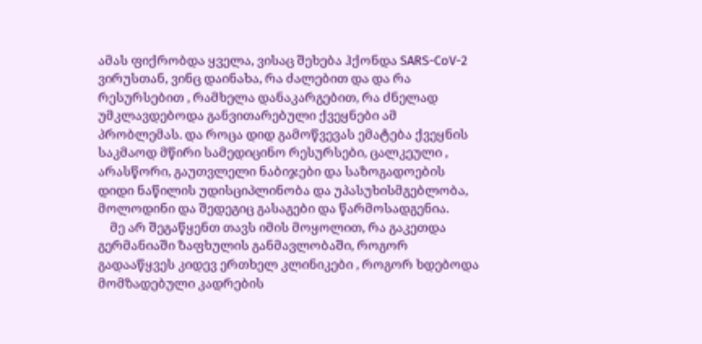ამას ფიქრობდა ყველა, ვისაც შეხება ჰქონდა SARS-CoV-2 ვირუსთან, ვინც დაინახა, რა ძალებით და და რა რესურსებით , რამხელა დანაკარგებით, რა ძნელად უმკლავდებოდა განვითარებული ქვეყნები ამ პრობლემას. და როცა დიდ გამოწვევას ემატება ქვეყნის საკმაოდ მწირი სამედიცინო რესურსები, ცალკეული , არასწორი, გაუთვლელი ნაბიჯები და საზოგადოების დიდი ნაწილის უდისციპლინობა და უპასუხისმგებლობა, მოლოდინი და შედეგიც გასაგები და წარმოსადგენია.
    მე არ შეგაწყენთ თავს იმის მოყოლით, რა გაკეთდა გერმანიაში ზაფხულის განმავლობაში, როგორ გადააწყვეს კიდევ ერთხელ კლინიკები , როგორ ხდებოდა მომზადებული კადრების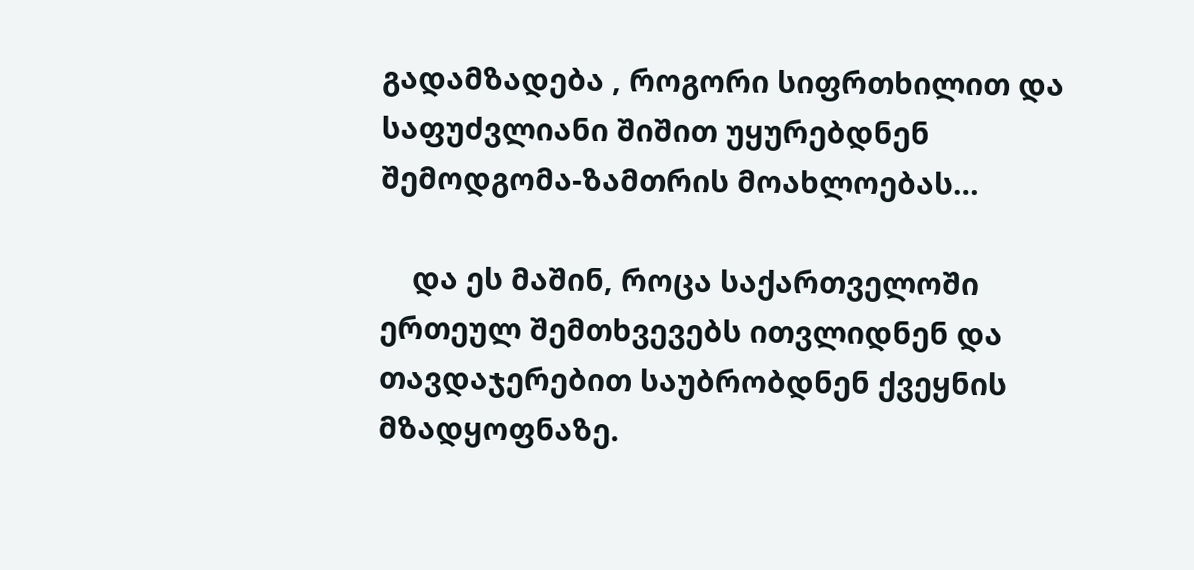გადამზადება , როგორი სიფრთხილით და საფუძვლიანი შიშით უყურებდნენ შემოდგომა-ზამთრის მოახლოებას…

    და ეს მაშინ, როცა საქართველოში ერთეულ შემთხვევებს ითვლიდნენ და თავდაჯერებით საუბრობდნენ ქვეყნის მზადყოფნაზე.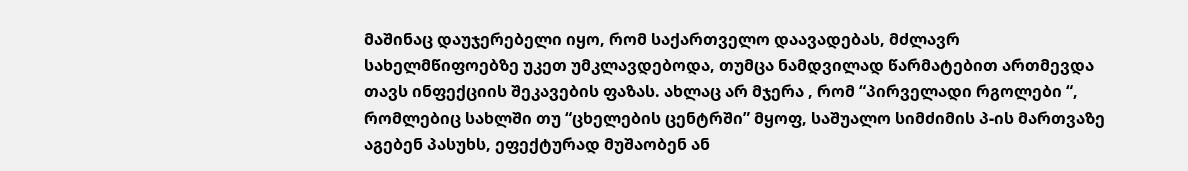მაშინაც დაუჯერებელი იყო, რომ საქართველო დაავადებას, მძლავრ სახელმწიფოებზე უკეთ უმკლავდებოდა, თუმცა ნამდვილად წარმატებით ართმევდა თავს ინფექციის შეკავების ფაზას. ახლაც არ მჯერა , რომ “პირველადი რგოლები “, რომლებიც სახლში თუ “ცხელების ცენტრში” მყოფ, საშუალო სიმძიმის პ-ის მართვაზე აგებენ პასუხს, ეფექტურად მუშაობენ ან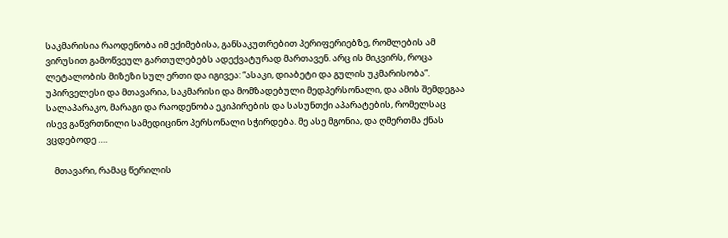საკმარისია რაოდენობა იმ ექიმებისა, განსაკუთრებით პერიფერიებზე, რომლების ამ ვირუსით გამოწვეულ გართულებებს ადექვატურად მართავენ. არც ის მიკვირს, როცა ლეტალობის მიზეზი სულ ერთი და იგივეა: “ასაკი, დიაბეტი და გულის უკმარისობა”. უპირველესი და მთავარია, საკმარისი და მომზადებული მედპერსონალი, და ამის შემდეგაა სალაპარაკო, მარაგი და რაოდენობა ეკიპირების და სასუნთქი აპარატების, რომელსაც ისევ გაწვრთნილი სამედიცინო პერსონალი სჭირდება. მე ასე მგონია, და ღმერთმა ქნას ვცდებოდე ….

    მთავარი, რამაც წერილის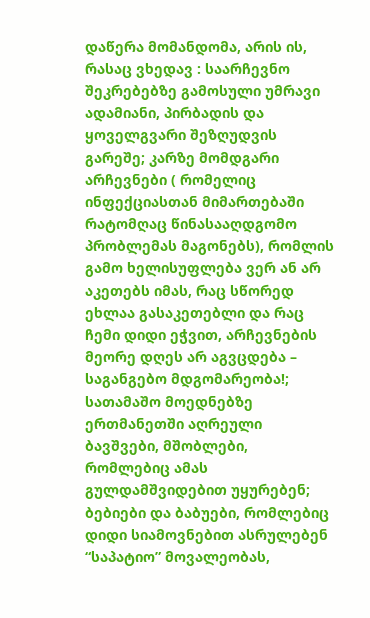დაწერა მომანდომა, არის ის, რასაც ვხედავ : საარჩევნო შეკრებებზე გამოსული უმრავი ადამიანი, პირბადის და ყოველგვარი შეზღუდვის გარეშე; კარზე მომდგარი არჩევნები ( რომელიც ინფექციასთან მიმართებაში რატომღაც წინასააღდგომო პრობლემას მაგონებს), რომლის გამო ხელისუფლება ვერ ან არ აკეთებს იმას, რაც სწორედ ეხლაა გასაკეთებლი და რაც ჩემი დიდი ეჭვით, არჩევნების მეორე დღეს არ აგვცდება – საგანგებო მდგომარეობა!; სათამაშო მოედნებზე ერთმანეთში აღრეული ბავშვები, მშობლები, რომლებიც ამას გულდამშვიდებით უყურებენ; ბებიები და ბაბუები, რომლებიც დიდი სიამოვნებით ასრულებენ “საპატიო” მოვალეობას,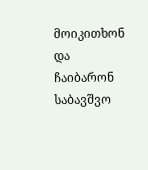მოიკითხონ და ჩაიბარონ საბავშვო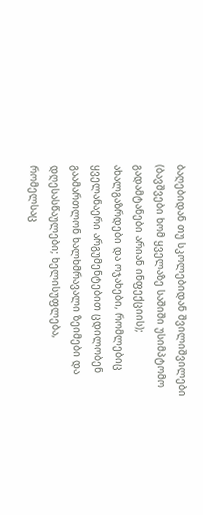ბაღებიდან თუ სკოლებიდან შვილიშვილები (ბავშვები ხომ ყველაზე საშიში უსიმპტომო გადამტანები არიან ინფექციის); ახალგაზრდები და ოჯახები, რომლებიც ყველანაერი არგუმენტებით ცდილობენ გაამართლონ ხალხმრავალი ზეიმები და დღესასწაულები; ხელისუფლება, რომელსაც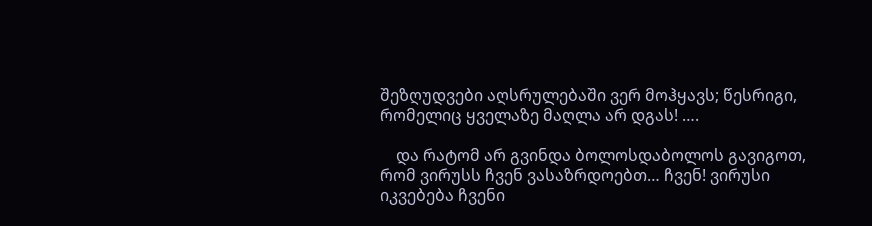შეზღუდვები აღსრულებაში ვერ მოჰყავს; წესრიგი, რომელიც ყველაზე მაღლა არ დგას! ….

    და რატომ არ გვინდა ბოლოსდაბოლოს გავიგოთ, რომ ვირუსს ჩვენ ვასაზრდოებთ… ჩვენ! ვირუსი იკვებება ჩვენი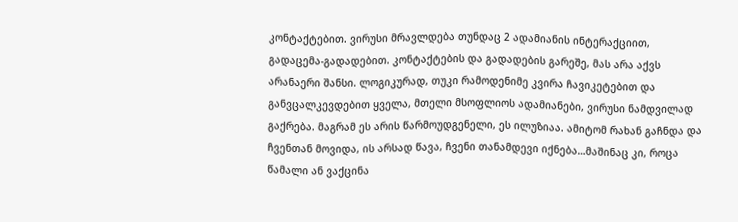კონტაქტებით. ვირუსი მრავლდება თუნდაც 2 ადამიანის ინტერაქციით, გადაცემა-გადადებით. კონტაქტების და გადადების გარეშე, მას არა აქვს არანაერი შანსი. ლოგიკურად, თუკი რამოდენიმე კვირა ჩავიკეტებით და განვცალკევდებით ყველა, მთელი მსოფლიოს ადამიანები, ვირუსი ნამდვილად გაქრება. მაგრამ ეს არის წარმოუდგენელი, ეს ილუზიაა. ამიტომ რახან გაჩნდა და ჩვენთან მოვიდა, ის არსად წავა, ჩვენი თანამდევი იქნება…მაშინაც კი, როცა წამალი ან ვაქცინა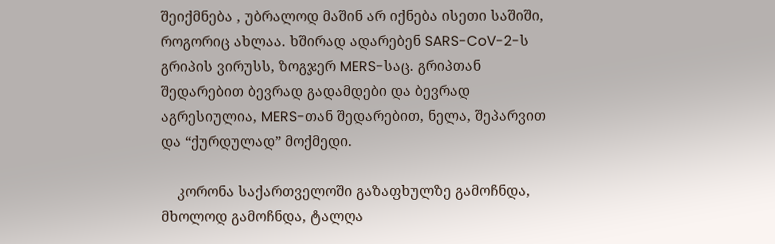შეიქმნება , უბრალოდ მაშინ არ იქნება ისეთი საშიში, როგორიც ახლაა. ხშირად ადარებენ SARS-CoV-2-ს გრიპის ვირუსს, ზოგჯერ MERS-საც. გრიპთან შედარებით ბევრად გადამდები და ბევრად აგრესიულია, MERS-თან შედარებით, ნელა, შეპარვით და “ქურდულად” მოქმედი.

    კორონა საქართველოში გაზაფხულზე გამოჩნდა, მხოლოდ გამოჩნდა, ტალღა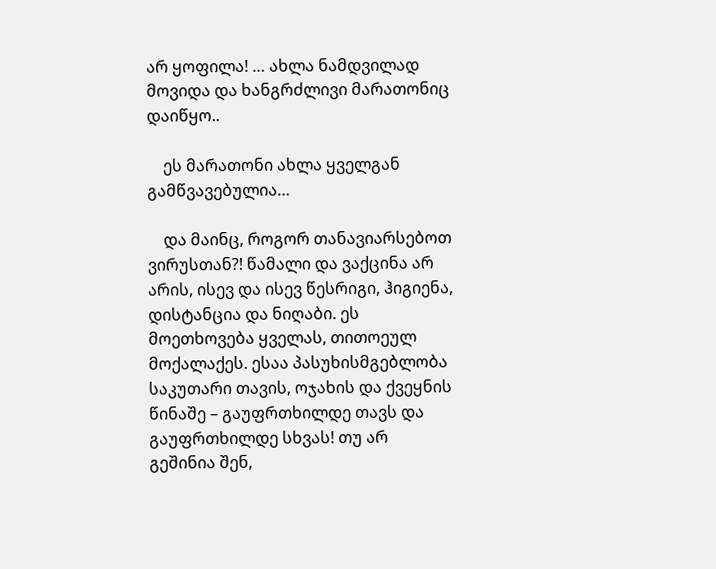არ ყოფილა! … ახლა ნამდვილად მოვიდა და ხანგრძლივი მარათონიც დაიწყო..

    ეს მარათონი ახლა ყველგან გამწვავებულია…

    და მაინც, როგორ თანავიარსებოთ ვირუსთან?! წამალი და ვაქცინა არ არის, ისევ და ისევ წესრიგი, ჰიგიენა, დისტანცია და ნიღაბი. ეს მოეთხოვება ყველას, თითოეულ მოქალაქეს. ესაა პასუხისმგებლობა საკუთარი თავის, ოჯახის და ქვეყნის წინაშე – გაუფრთხილდე თავს და გაუფრთხილდე სხვას! თუ არ გეშინია შენ,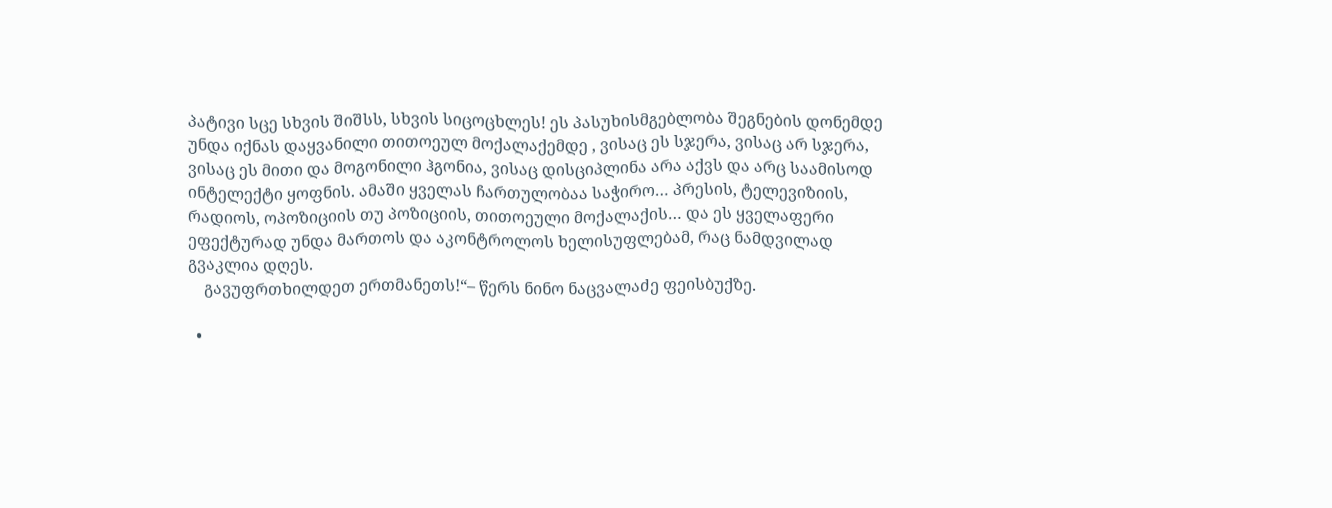პატივი სცე სხვის შიშსს, სხვის სიცოცხლეს! ეს პასუხისმგებლობა შეგნების დონემდე უნდა იქნას დაყვანილი თითოეულ მოქალაქემდე , ვისაც ეს სჯერა, ვისაც არ სჯერა, ვისაც ეს მითი და მოგონილი ჰგონია, ვისაც დისციპლინა არა აქვს და არც საამისოდ ინტელექტი ყოფნის. ამაში ყველას ჩართულობაა საჭირო… პრესის, ტელევიზიის, რადიოს, ოპოზიციის თუ პოზიციის, თითოეული მოქალაქის… და ეს ყველაფერი ეფექტურად უნდა მართოს და აკონტროლოს ხელისუფლებამ, რაც ნამდვილად გვაკლია დღეს.
    გავუფრთხილდეთ ერთმანეთს!“– წერს ნინო ნაცვალაძე ფეისბუქზე.

  •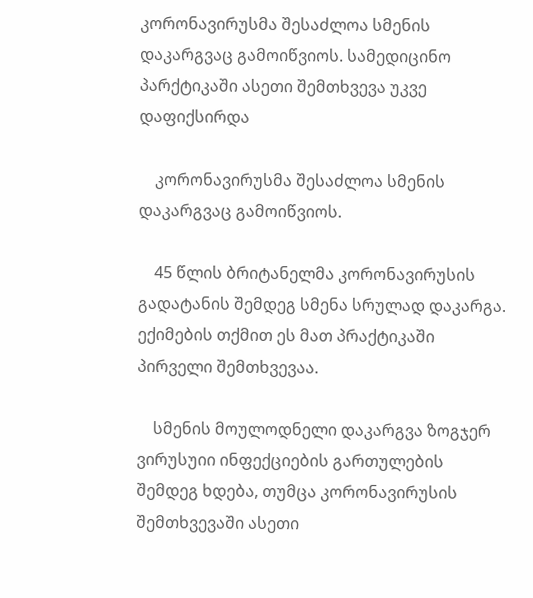კორონავირუსმა შესაძლოა სმენის დაკარგვაც გამოიწვიოს. სამედიცინო პარქტიკაში ასეთი შემთხვევა უკვე დაფიქსირდა

    კორონავირუსმა შესაძლოა სმენის დაკარგვაც გამოიწვიოს.

    45 წლის ბრიტანელმა კორონავირუსის გადატანის შემდეგ სმენა სრულად დაკარგა. ექიმების თქმით ეს მათ პრაქტიკაში პირველი შემთხვევაა.

    სმენის მოულოდნელი დაკარგვა ზოგჯერ ვირუსუიი ინფექციების გართულების შემდეგ ხდება, თუმცა კორონავირუსის შემთხვევაში ასეთი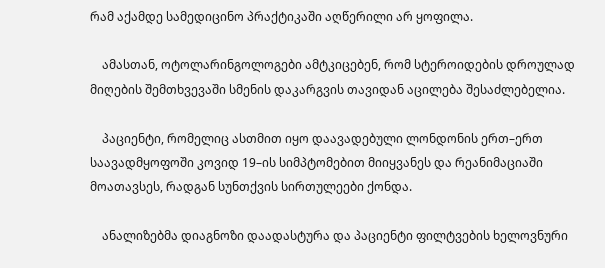რამ აქამდე სამედიცინო პრაქტიკაში აღწერილი არ ყოფილა.

    ამასთან, ოტოლარინგოლოგები ამტკიცებენ, რომ სტეროიდების დროულად მიღების შემთხვევაში სმენის დაკარგვის თავიდან აცილება შესაძლებელია.

    პაციენტი, რომელიც ასთმით იყო დაავადებული ლონდონის ერთ–ერთ საავადმყოფოში კოვიდ 19–ის სიმპტომებით მიიყვანეს და რეანიმაციაში მოათავსეს, რადგან სუნთქვის სირთულეები ქონდა.

    ანალიზებმა დიაგნოზი დაადასტურა და პაციენტი ფილტვების ხელოვნური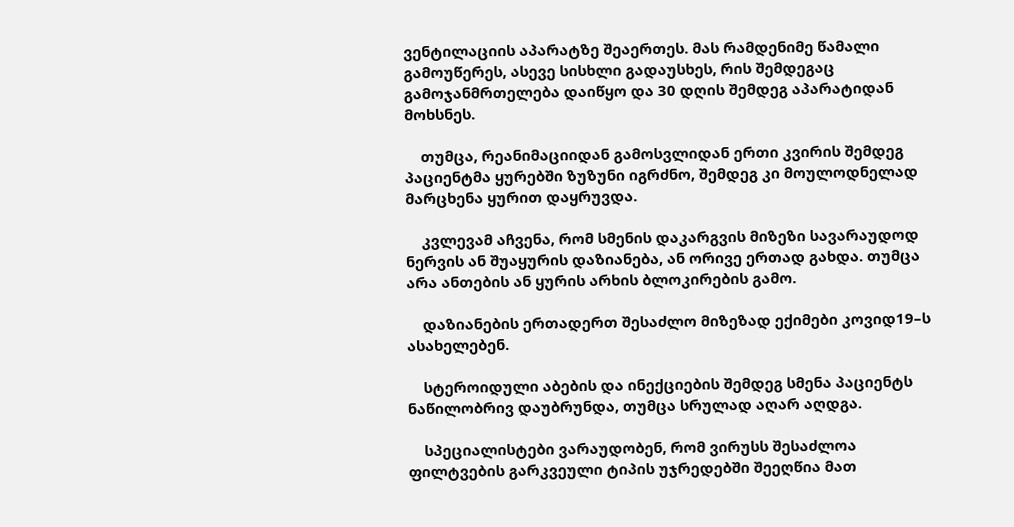ვენტილაციის აპარატზე შეაერთეს. მას რამდენიმე წამალი გამოუწერეს, ასევე სისხლი გადაუსხეს, რის შემდეგაც გამოჯანმრთელება დაიწყო და 30 დღის შემდეგ აპარატიდან მოხსნეს.

    თუმცა, რეანიმაციიდან გამოსვლიდან ერთი კვირის შემდეგ პაციენტმა ყურებში ზუზუნი იგრძნო, შემდეგ კი მოულოდნელად მარცხენა ყურით დაყრუვდა.

    კვლევამ აჩვენა, რომ სმენის დაკარგვის მიზეზი სავარაუდოდ ნერვის ან შუაყურის დაზიანება, ან ორივე ერთად გახდა. თუმცა არა ანთების ან ყურის არხის ბლოკირების გამო.

    დაზიანების ერთადერთ შესაძლო მიზეზად ექიმები კოვიდ19–ს ასახელებენ.

    სტეროიდული აბების და ინექციების შემდეგ სმენა პაციენტს ნაწილობრივ დაუბრუნდა, თუმცა სრულად აღარ აღდგა.

    სპეციალისტები ვარაუდობენ, რომ ვირუსს შესაძლოა ფილტვების გარკვეული ტიპის უჯრედებში შეეღწია მათ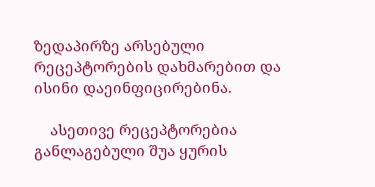ზედაპირზე არსებული რეცეპტორების დახმარებით და ისინი დაეინფიცირებინა.

    ასეთივე რეცეპტორებია განლაგებული შუა ყურის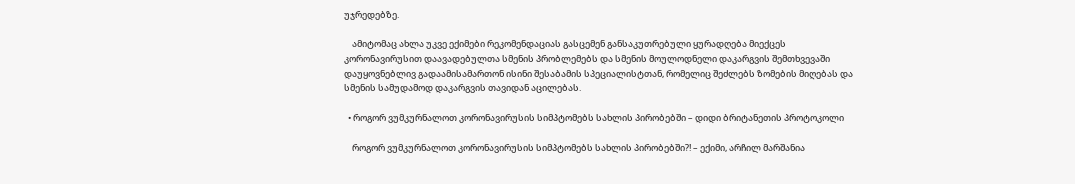უჯრედებზე.

    ამიტომაც ახლა უკვე ექიმები რეკომენდაციას გასცემენ განსაკუთრებული ყურადღება მიექცეს კორონავირუსით დაავადებულთა სმენის პრობლემებს და სმენის მოულოდნელი დაკარგვის შემთხვევაში დაუყოვნებლივ გადაამისამართონ ისინი შესაბამის სპეციალისტთან, რომელიც შეძლებს ზომების მიღებას და სმენის სამუდამოდ დაკარგვის თავიდან აცილებას.

  • როგორ ვუმკურნალოთ კორონავირუსის სიმპტომებს სახლის პირობებში – დიდი ბრიტანეთის პროტოკოლი

    როგორ ვუმკურნალოთ კორონავირუსის სიმპტომებს სახლის პირობებში?! – ექიმი, არჩილ მარშანია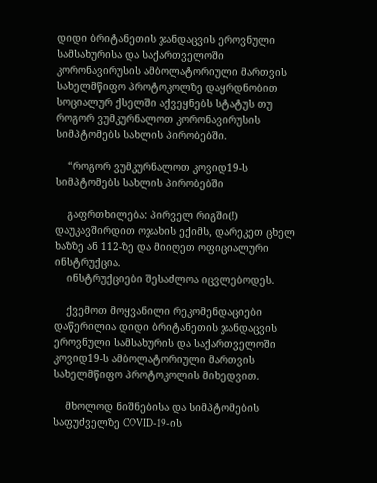დიდი ბრიტანეთის ჯანდაცვის ეროვნული სამსახურისა და საქართველოში კორონავირუსის ამბოლატორიული მართვის სახელმწიფო პროტოკოლზე დაყრდნობით სოციალურ ქსელში აქვეყნებს სტატუს თუ  როგორ ვუმკურნალოთ კორონავირუსის სიმპტომებს სახლის პირობებში.

    “როგორ ვუმკურნალოთ კოვიდ19-ს სიმპტომებს სახლის პირობებში

    გაფრთხილება: პირველ რიგში(!) დაუკავშირდით ოჯახის ექიმს, დარეკეთ ცხელ ხაზზე ან 112-ზე და მიიღეთ ოფიციალური ინსტრუქცია.
    ინსტრუქციები შესაძლოა იცვლებოდეს.

    ქვემოთ მოყვანილი რეკომენდაციები დაწერილია დიდი ბრიტანეთის ჯანდაცვის ეროვნული სამსახურის და საქართველოში კოვიდ19-ს ამბოლატორიული მართვის სახელმწიფო პროტოკოლის მიხედვით.

    მხოლოდ ნიშნებისა და სიმპტომების საფუძველზე COVID-19-ის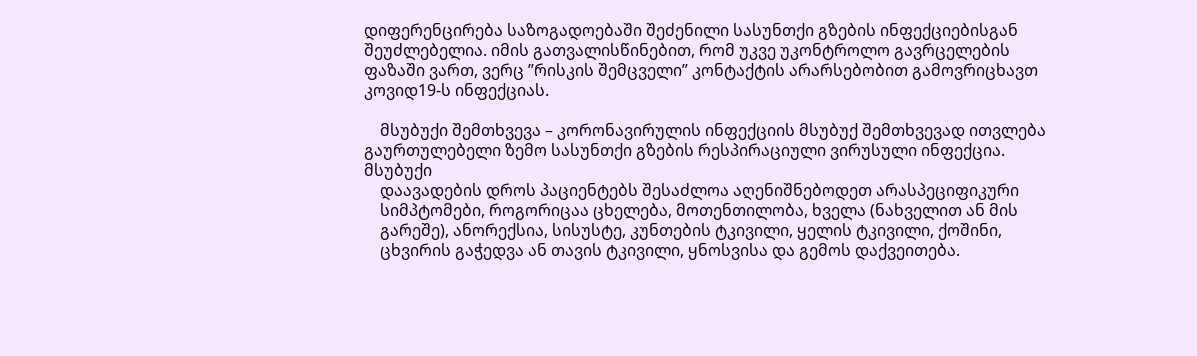დიფერენცირება საზოგადოებაში შეძენილი სასუნთქი გზების ინფექციებისგან შეუძლებელია. იმის გათვალისწინებით, რომ უკვე უკონტროლო გავრცელების ფაზაში ვართ, ვერც ”რისკის შემცველი” კონტაქტის არარსებობით გამოვრიცხავთ კოვიდ19-ს ინფექციას.

    მსუბუქი შემთხვევა – კორონავირულის ინფექციის მსუბუქ შემთხვევად ითვლება გაურთულებელი ზემო სასუნთქი გზების რესპირაციული ვირუსული ინფექცია. მსუბუქი
    დაავადების დროს პაციენტებს შესაძლოა აღენიშნებოდეთ არასპეციფიკური
    სიმპტომები, როგორიცაა ცხელება, მოთენთილობა, ხველა (ნახველით ან მის
    გარეშე), ანორექსია, სისუსტე, კუნთების ტკივილი, ყელის ტკივილი, ქოშინი,
    ცხვირის გაჭედვა ან თავის ტკივილი, ყნოსვისა და გემოს დაქვეითება.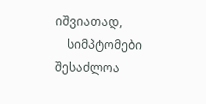იშვიათად,
    სიმპტომები შესაძლოა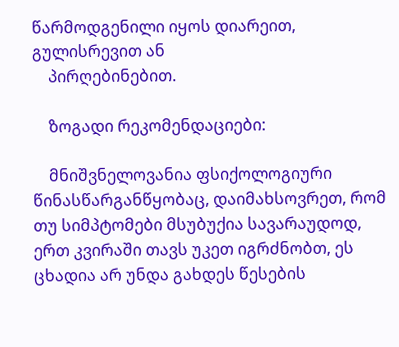წარმოდგენილი იყოს დიარეით, გულისრევით ან
    პირღებინებით.

    ზოგადი რეკომენდაციები:

    მნიშვნელოვანია ფსიქოლოგიური წინასწარგანწყობაც, დაიმახსოვრეთ, რომ თუ სიმპტომები მსუბუქია სავარაუდოდ, ერთ კვირაში თავს უკეთ იგრძნობთ, ეს ცხადია არ უნდა გახდეს წესების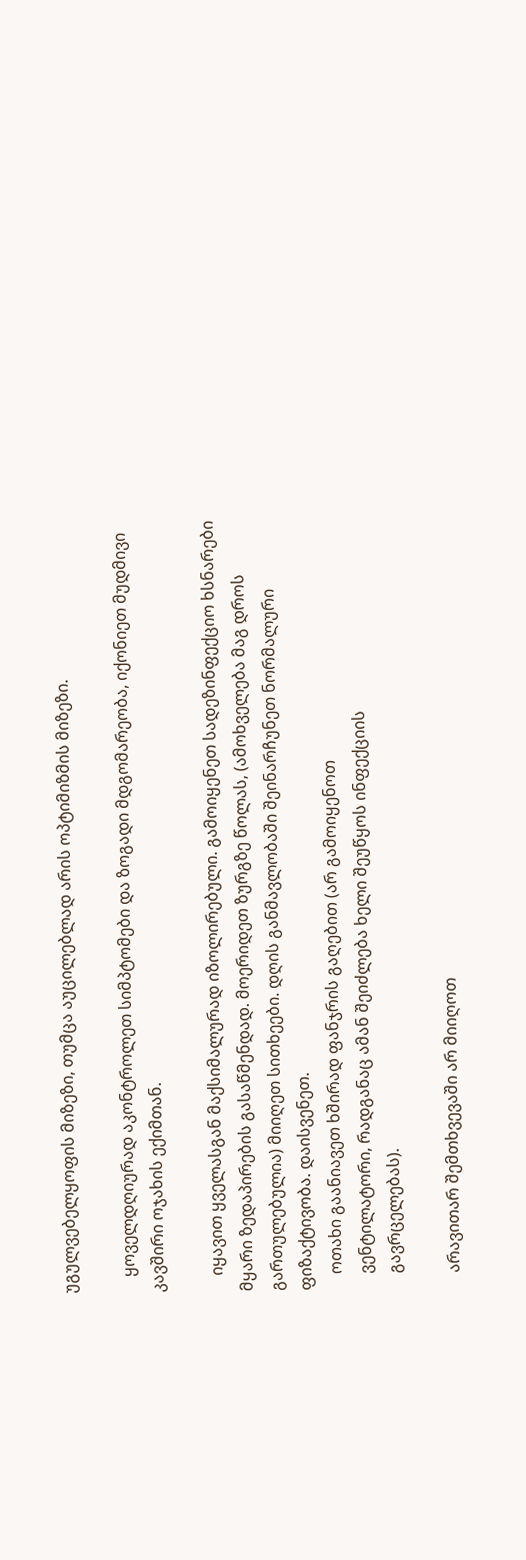უგულვებელყოფის მიზეზი, თუმცა აუცილებლად არის ოპტიმიზმის მიზეზი.

    ყოველდღიურად აკონტროლეთ სიმპტომები და ზოგადი მდგომარეობა, იქონიეთ მუდმივი კავშირი ოჯახის ექიმთან.

    იყავით ყველასგან მაქსიმალურად იზოლირებული. გამოიყენეთ სადეზინფექციო ხსნარები მყარი ზედაპირების გასაწმენდად. მოერიდეთ ზურგზე წოლას, (ამოხველება მაგ დროს გართულებულია) მიიღეთ სითხეები. დღის განმავლობაში შეინარჩუნეთ ნორმალური ფიზაქტივობა. დაისვენეთ.
    ოთახი გაანიავეთ ხშირად ფანჯრის გაღებით (არ გამოიყენოთ
    ვენტილატორი, რადგანაც ამან შეიძლება ხელი შეუწყოს ინფექციის
    გავრცელებას).

    არავითარ შემთხვევაში არ მიიღოთ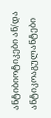ანტიბიოტიკები ან/და ანტიკოაგულანტები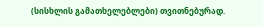(სისხლის გამათხელებლები) თვითნებურად.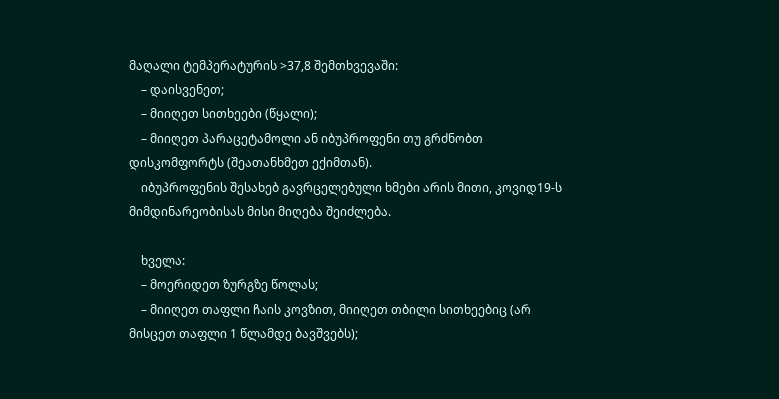მაღალი ტემპერატურის >37,8 შემთხვევაში:
    – დაისვენეთ;
    – მიიღეთ სითხეები (წყალი);
    – მიიღეთ პარაცეტამოლი ან იბუპროფენი თუ გრძნობთ დისკომფორტს (შეათანხმეთ ექიმთან).
    იბუპროფენის შესახებ გავრცელებული ხმები არის მითი, კოვიდ19-ს მიმდინარეობისას მისი მიღება შეიძლება.

    ხველა:
    – მოერიდეთ ზურგზე წოლას;
    – მიიღეთ თაფლი ჩაის კოვზით, მიიღეთ თბილი სითხეებიც (არ მისცეთ თაფლი 1 წლამდე ბავშვებს);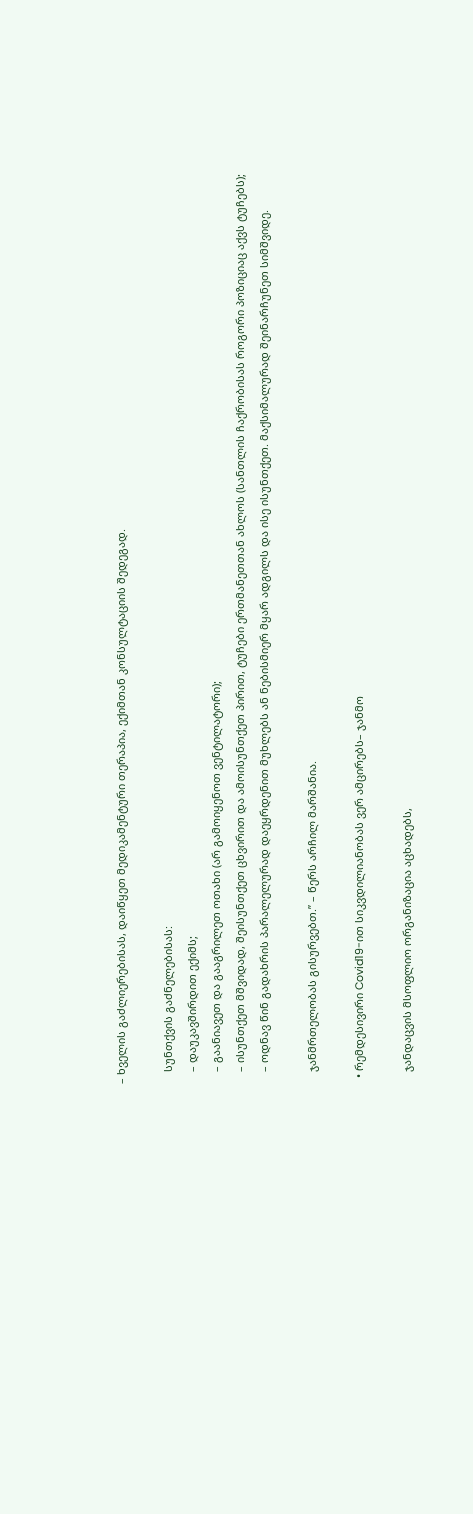– ხველის გაძლიერებისას, დაიწყეთ მედიკამენტური თერაპია, ექიმთან კონსულტაციის შედეგად.

    სუნთქვის გაძნელებისას:
    – დაუკავშირდით ექიმს;
    – გაანიავეთ და გააგრილეთ ოთახი (არ გამოიყენოთ ვენტილატორი);
    – ისუნთქეთ მშვიდად, შეისუნთქეთ ცხვირით და ამოისუნთქეთ პირით, ტუჩები ერთმანეთთან ახლოს (სანთლის ჩაქრობისას როგორი პოზიციაც აქვს ტუჩებს);
    – ოდნავ წინ გადახრის პარალელურად დაეყრდენით მუხლებს ან ნებისმიერ მყარ ადგილს და ისე ისუნთქეთ. მაქსიმალურად შეინარჩუნეთ სიმშვიდე.

    ჯანმრთელობას გისურვებთ.” – წერს არჩილ მარშანია.

  • რემდესივირი Covid19-ით სიკვდილიანობას ვერ ამცირებს– ჯანმო

    ჯანდაცვის მსოფლიო ორგანიზაცია აცხადებს,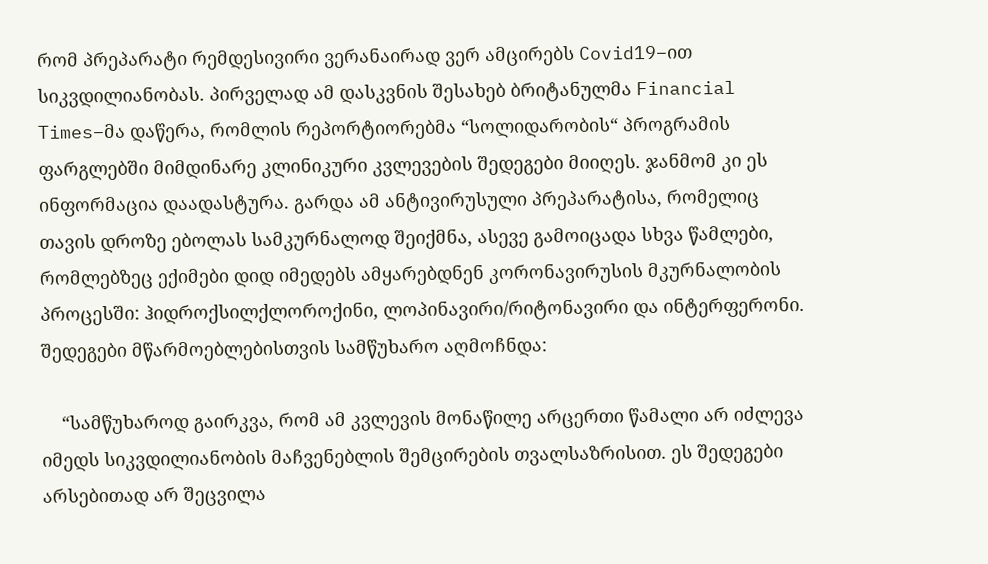რომ პრეპარატი რემდესივირი ვერანაირად ვერ ამცირებს Covid19–ით სიკვდილიანობას. პირველად ამ დასკვნის შესახებ ბრიტანულმა Financial Times–მა დაწერა, რომლის რეპორტიორებმა “სოლიდარობის“ პროგრამის ფარგლებში მიმდინარე კლინიკური კვლევების შედეგები მიიღეს. ჯანმომ კი ეს ინფორმაცია დაადასტურა. გარდა ამ ანტივირუსული პრეპარატისა, რომელიც თავის დროზე ებოლას სამკურნალოდ შეიქმნა, ასევე გამოიცადა სხვა წამლები, რომლებზეც ექიმები დიდ იმედებს ამყარებდნენ კორონავირუსის მკურნალობის პროცესში: ჰიდროქსილქლოროქინი, ლოპინავირი/რიტონავირი და ინტერფერონი. შედეგები მწარმოებლებისთვის სამწუხარო აღმოჩნდა:

    “სამწუხაროდ გაირკვა, რომ ამ კვლევის მონაწილე არცერთი წამალი არ იძლევა იმედს სიკვდილიანობის მაჩვენებლის შემცირების თვალსაზრისით. ეს შედეგები არსებითად არ შეცვილა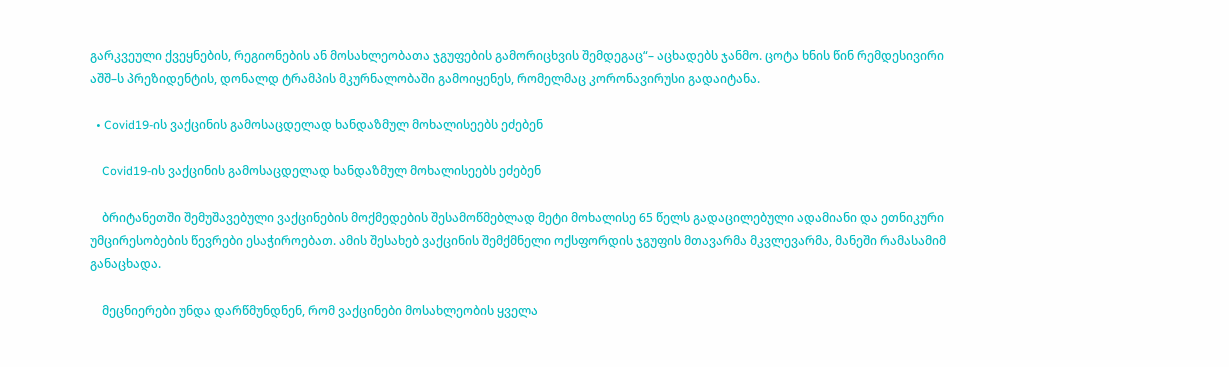გარკვეული ქვეყნების, რეგიონების ან მოსახლეობათა ჯგუფების გამორიცხვის შემდეგაც“– აცხადებს ჯანმო. ცოტა ხნის წინ რემდესივირი აშშ–ს პრეზიდენტის, დონალდ ტრამპის მკურნალობაში გამოიყენეს, რომელმაც კორონავირუსი გადაიტანა.

  • Covid19-ის ვაქცინის გამოსაცდელად ხანდაზმულ მოხალისეებს ეძებენ

    Covid19-ის ვაქცინის გამოსაცდელად ხანდაზმულ მოხალისეებს ეძებენ

    ბრიტანეთში შემუშავებული ვაქცინების მოქმედების შესამოწმებლად მეტი მოხალისე 65 წელს გადაცილებული ადამიანი და ეთნიკური უმცირესობების წევრები ესაჭიროებათ. ამის შესახებ ვაქცინის შემქმნელი ოქსფორდის ჯგუფის მთავარმა მკვლევარმა, მანეში რამასამიმ განაცხადა.

    მეცნიერები უნდა დარწმუნდნენ, რომ ვაქცინები მოსახლეობის ყველა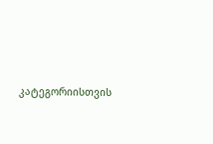კატეგორიისთვის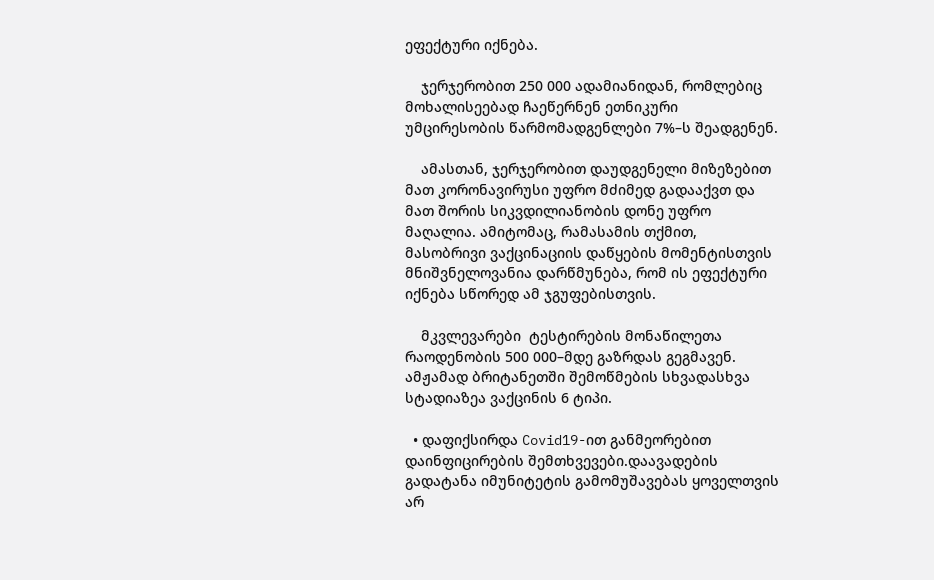ეფექტური იქნება.

    ჯერჯერობით 250 000 ადამიანიდან, რომლებიც მოხალისეებად ჩაეწერნენ ეთნიკური უმცირესობის წარმომადგენლები 7%–ს შეადგენენ.

    ამასთან, ჯერჯერობით დაუდგენელი მიზეზებით მათ კორონავირუსი უფრო მძიმედ გადააქვთ და მათ შორის სიკვდილიანობის დონე უფრო მაღალია. ამიტომაც, რამასამის თქმით, მასობრივი ვაქცინაციის დაწყების მომენტისთვის მნიშვნელოვანია დარწმუნება, რომ ის ეფექტური იქნება სწორედ ამ ჯგუფებისთვის.

    მკვლევარები  ტესტირების მონაწილეთა რაოდენობის 500 000–მდე გაზრდას გეგმავენ. ამჟამად ბრიტანეთში შემოწმების სხვადასხვა სტადიაზეა ვაქცინის 6 ტიპი.

  • დაფიქსირდა Covid19-ით განმეორებით დაინფიცირების შემთხვევები.დაავადების გადატანა იმუნიტეტის გამომუშავებას ყოველთვის არ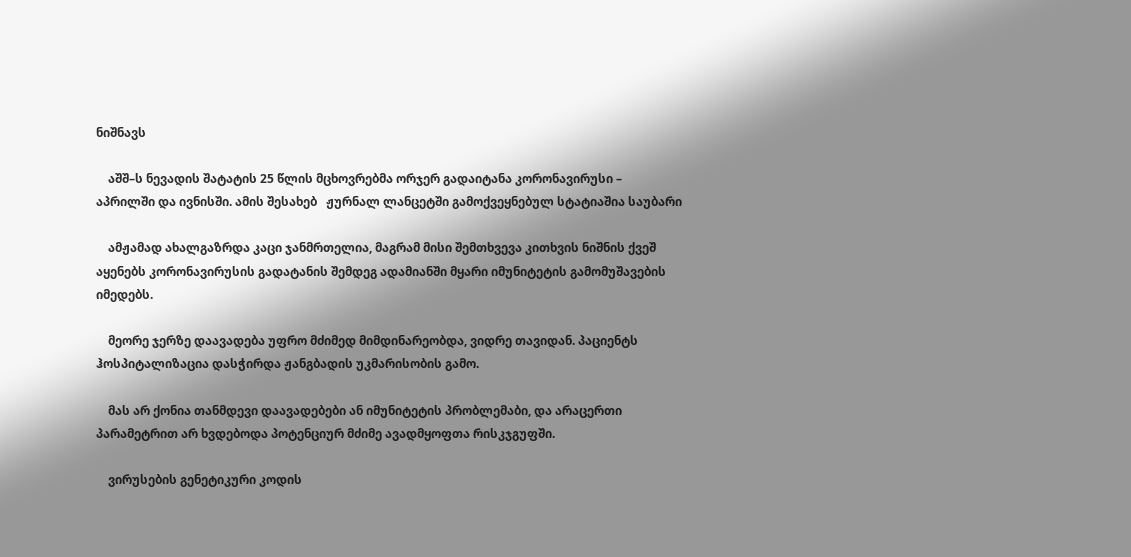ნიშნავს

    აშშ–ს ნევადის შატატის 25 წლის მცხოვრებმა ორჯერ გადაიტანა კორონავირუსი – აპრილში და ივნისში. ამის შესახებ   ჟურნალ ლანცეტში გამოქვეყნებულ სტატიაშია საუბარი

    ამჟამად ახალგაზრდა კაცი ჯანმრთელია, მაგრამ მისი შემთხვევა კითხვის ნიშნის ქვეშ აყენებს კორონავირუსის გადატანის შემდეგ ადამიანში მყარი იმუნიტეტის გამომუშავების იმედებს.

    მეორე ჯერზე დაავადება უფრო მძიმედ მიმდინარეობდა, ვიდრე თავიდან. პაციენტს ჰოსპიტალიზაცია დასჭირდა ჟანგბადის უკმარისობის გამო.

    მას არ ქონია თანმდევი დაავადებები ან იმუნიტეტის პრობლემაბი, და არაცერთი პარამეტრით არ ხვდებოდა პოტენციურ მძიმე ავადმყოფთა რისკჯგუფში.

    ვირუსების გენეტიკური კოდის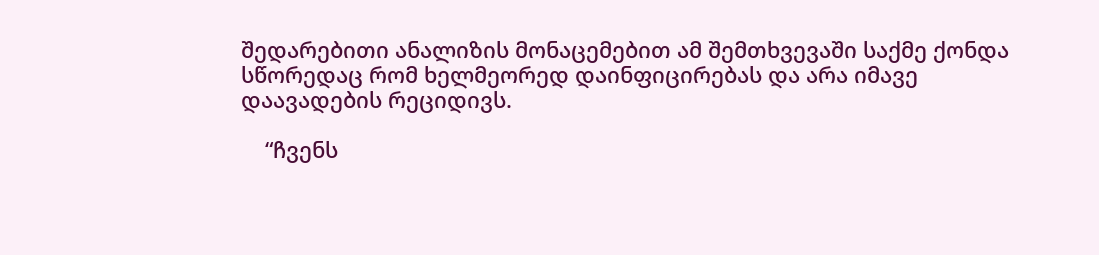შედარებითი ანალიზის მონაცემებით ამ შემთხვევაში საქმე ქონდა სწორედაც რომ ხელმეორედ დაინფიცირებას და არა იმავე დაავადების რეციდივს.

    “ჩვენს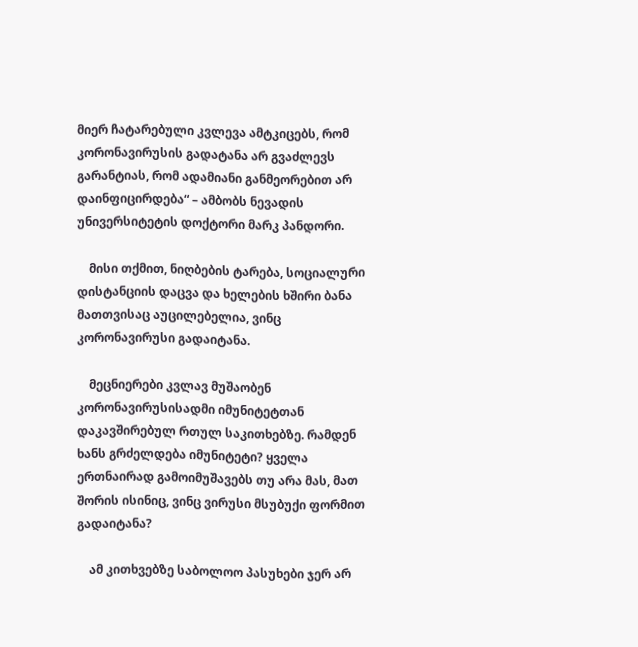მიერ ჩატარებული კვლევა ამტკიცებს, რომ კორონავირუსის გადატანა არ გვაძლევს გარანტიას, რომ ადამიანი განმეორებით არ დაინფიცირდება“ – ამბობს ნევადის უნივერსიტეტის დოქტორი მარკ პანდორი.

    მისი თქმით, ნიღბების ტარება, სოციალური დისტანციის დაცვა და ხელების ხშირი ბანა მათთვისაც აუცილებელია, ვინც კორონავირუსი გადაიტანა.

    მეცნიერები კვლავ მუშაობენ კორონავირუსისადმი იმუნიტეტთან დაკავშირებულ რთულ საკითხებზე. რამდენ ხანს გრძელდება იმუნიტეტი? ყველა ერთნაირად გამოიმუშავებს თუ არა მას, მათ შორის ისინიც, ვინც ვირუსი მსუბუქი ფორმით გადაიტანა?

    ამ კითხვებზე საბოლოო პასუხები ჯერ არ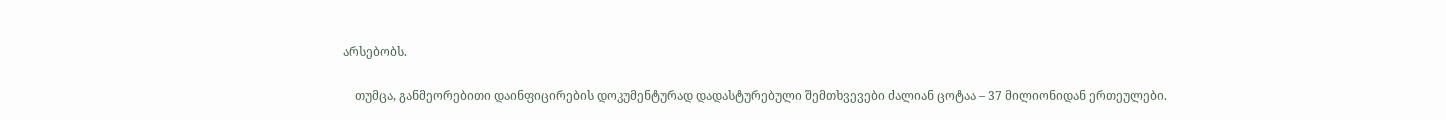არსებობს.

    თუმცა, განმეორებითი დაინფიცირების დოკუმენტურად დადასტურებული შემთხვევები ძალიან ცოტაა – 37 მილიონიდან ერთეულები.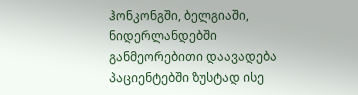ჰონკონგში, ბელგიაში, ნიდერლანდებში განმეორებითი დაავადება პაციენტებში ზუსტად ისე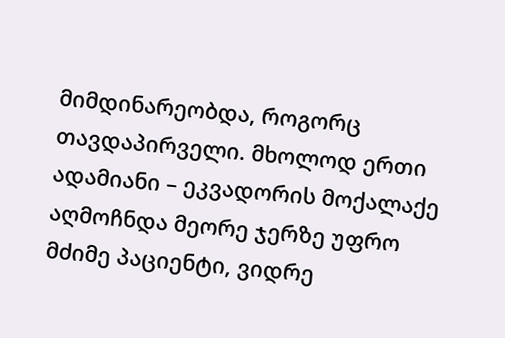მიმდინარეობდა, როგორც თავდაპირველი. მხოლოდ ერთი ადამიანი – ეკვადორის მოქალაქე აღმოჩნდა მეორე ჯერზე უფრო მძიმე პაციენტი, ვიდრე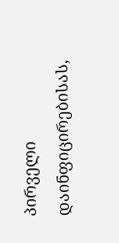პირველი დაინფიცირებისას,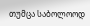თუმცა საბოლოოდ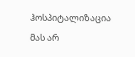ჰოსპიტალიზაცია მას არ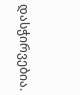დასჭირვებია.